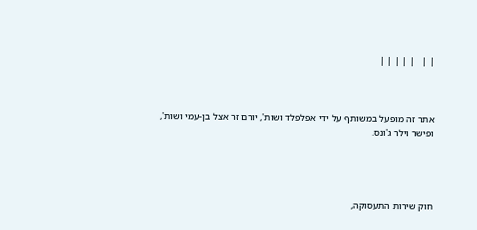| |   | | | | |



אתר זה מופעל במשותף על ידי אפלפלד ושות', יורם זר אצל בן-עמי ושות', ופישר וילר ג'ונס.




חוק שירות התעסוקה,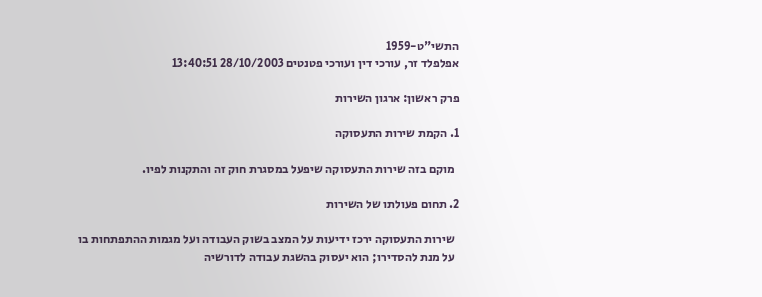התשי"ט-1959
אפלפלד זר, עורכי דין ועורכי פטנטים 28/10/2003 13:40:51

פרק ראשון: ארגון השירות

1. הקמת שירות התעסוקה

  מוקם בזה שירות התעסוקה שיפעל במסגרת חוק זה והתקנות לפיו.

2. תחום פעולתו של השירות

  שירות התעסוקה ירכז ידיעות על המצב בשוק העבודה ועל מגמות ההתפתחות בו
  על מנת להסדירו; הוא יעסוק בהשגת עבודה לדורשיה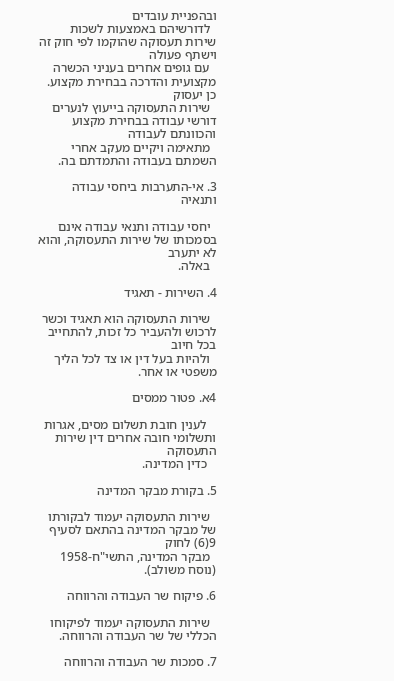ובהפניית עובדים
  לדורשיהם באמצעות לשכות שירות תעסוקה שהוקמו לפי חוק זה וישתף פעולה
  עם גופים אחרים בעניני הכשרה מקצועית והדרכה בבחירת מקצוע. כן יעסוק
  שירות התעסוקה בייעוץ לנערים דורשי עבודה בבחירת מקצוע והכוונתם לעבודה
  מתאימה ויקיים מעקב אחרי השמתם בעבודה והתמדתם בה.

3. אי-התערבות ביחסי עבודה ותנאיה

  יחסי עבודה ותנאי עבודה אינם בסמכותו של שירות התעסוקה, והוא לא יתערב
  באלה.

4. השירות - תאגיד

  שירות התעסוקה הוא תאגיד וכשר לרכוש ולהעביר כל זכות, להתחייב בכל חיוב
  ולהיות בעל דין או צד לכל הליך משפטי או אחר.

4א. פטור ממסים

   לענין חובת תשלום מסים, אגרות ותשלומי חובה אחרים דין שירות התעסוקה
   כדין המדינה.

5. בקורת מבקר המדינה

  שירות התעסוקה יעמוד לבקורתו של מבקר המדינה בהתאם לסעיף 9(6) לחוק
  מבקר המדינה, התשי"ח-1958 (נוסח משולב).

6. פיקוח שר העבודה והרווחה

  שירות התעסוקה יעמוד לפיקוחו הכללי של שר העבודה והרווחה.

7. סמכות שר העבודה והרווחה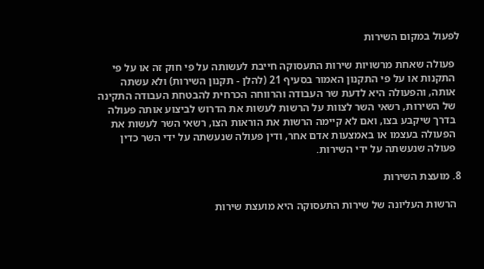לפעול במקום השירות

  פעולה שאחת מרשויות שירות התעסוקה חייבת לעשותה על פי חוק זה או על פי
  התקנות או על פי התקנון האמור בסעיף 21 (להלן - תקנון השירות) ולא עשתה
  אותה, והפעולה היא לדעת שר העבודה והרווחה הכרחית להבטחת העבודה התקינה
  של השירות, רשאי השר לצוות על הרשות לעשות את הדרוש לביצוע אותה פעולה
  בדרך שיקבע בצו, ואם לא קיימה הרשות את הוראות הצו, רשאי השר לעשות את
  הפעולה בעצמו או באמצעות אדם אחר, ודין פעולה שנעשתה על ידי השר כדין
  פעולה שנעשתה על ידי השירות.

8. מועצת השירות

  הרשות העליונה של שירות התעסוקה היא מועצת שירות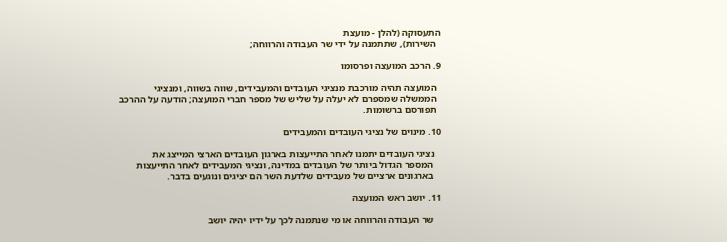התעסוקה (להלן - מועצת
  השירות), שתתמנה על ידי שר העבודה והרווחה;

9. הרכב המועצה ופרסומו

  המועצה תהיה מורכבת מנציגי העובדים והמעבידים, שווה בשווה, ומנציגי
  הממשלה שמספרם לא יעלה על שליש של מספר חברי המועצה; הודעה על ההרכב
  תפורסם ברשומות.

10. מינוים של נציגי העובדים והמעבידים

   נציגי העובדים יתמנו לאחר התייעצות בארגון העובדים הארצי המייצג את
   המספר הגדול ביותר של העובדים במדינה, ונציגי המעבידים לאחר התייעצות
   בארגונים ארציים של מעבידים שלדעת השר הם יציגים ונוגעים בדבר.

11. יושב ראש המועצה

   שר העבודה והרווחה או מי שנתמנה לכך על ידיו יהיה יושב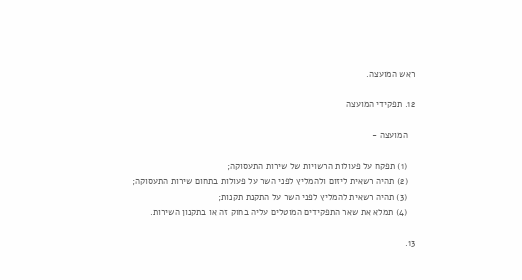ראש המועצה.

12. תפקידי המועצה

   המועצה -

   (1) תפקח על פעולות הרשויות של שירות התעסוקה;
   (2) תהיה רשאית ליזום ולהמליץ לפני השר על פעולות בתחום שירות התעסוקה;
   (3) תהיה רשאית להמליץ לפני השר על התקנת תקנות;
   (4) תמלא את שאר התפקידים המוטלים עליה בחוק זה או בתקנון השירות.

13.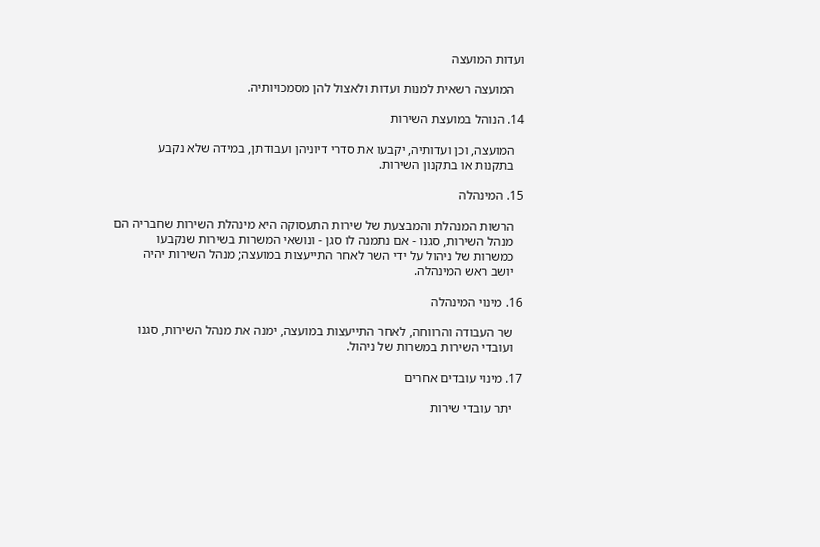ועדות המועצה

   המועצה רשאית למנות ועדות ולאצול להן מסמכויותיה.

14. הנוהל במועצת השירות

   המועצה, וכן ועדותיה, יקבעו את סדרי דיוניהן ועבודתן, במידה שלא נקבע
   בתקנות או בתקנון השירות.

15. המינהלה

   הרשות המנהלת והמבצעת של שירות התעסוקה היא מינהלת השירות שחבריה הם
   מנהל השירות, סגנו - אם נתמנה לו סגן - ונושאי המשרות בשירות שנקבעו
   כמשרות של ניהול על ידי השר לאחר התייעצות במועצה; מנהל השירות יהיה
   יושב ראש המינהלה.

16. מינוי המינהלה

   שר העבודה והרווחה, לאחר התייעצות במועצה, ימנה את מנהל השירות, סגנו
   ועובדי השירות במשרות של ניהול.

17. מינוי עובדים אחרים

   יתר עובדי שירות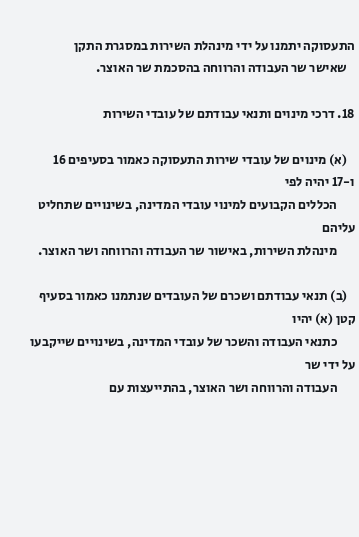התעסוקה יתמנו על ידי מינהלת השירות במסגרת התקן
   שאישר שר העבודה והרווחה בהסכמת שר האוצר.

18. דרכי מינוים ותנאי עבודתם של עובדי השירות

   (א) מינוים של עובדי שירות התעסוקה כאמור בסעיפים 16 ו-17 יהיה לפי
       הכללים הקבועים למינוי עובדי המדינה, בשינויים שתחליט עליהם
       מינהלת השירות, באישור שר העבודה והרווחה ושר האוצר.

   (ב) תנאי עבודתם ושכרם של העובדים שנתמנו כאמור בסעיף קטן (א) יהיו
       כתנאי העבודה והשכר של עובדי המדינה, בשינויים שייקבעו על ידי שר
       העבודה והרווחה ושר האוצר, בהתייעצות עם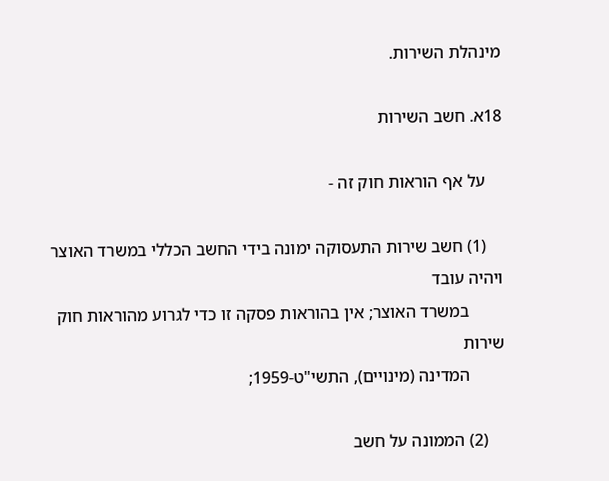מינהלת השירות.

18א. חשב השירות

    על אף הוראות חוק זה -

    (1) חשב שירות התעסוקה ימונה בידי החשב הכללי במשרד האוצר ויהיה עובד
        במשרד האוצר; אין בהוראות פסקה זו כדי לגרוע מהוראות חוק שירות
        המדינה (מינויים), התשי"ט-1959;

    (2) הממונה על חשב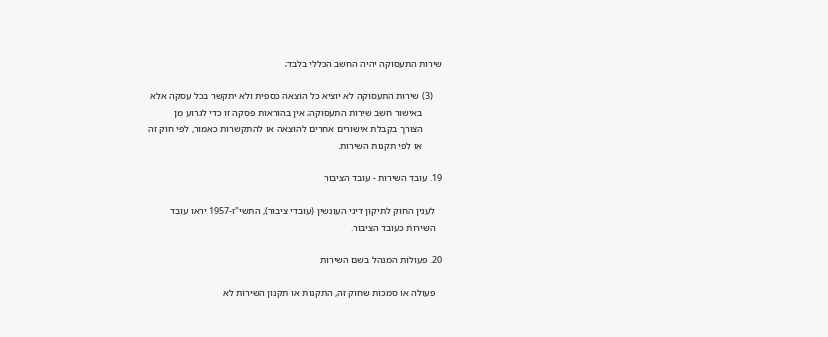שירות התעסוקה יהיה החשב הכללי בלבד;

    (3) שירות התעסוקה לא יוציא כל הוצאה כספית ולא יתקשר בכל עסקה אלא
        באישור חשב שירות התעסוקה; אין בהוראות פסקה זו כדי לגרוע מן
        הצורך בקבלת אישורים אחרים להוצאה או להתקשרות כאמור, לפי חוק זה
        או לפי תקנות השירות.

19. עובד השירות - עובד הציבור

   לענין החוק לתיקון דיני העונשין (עובדי ציבור), התשי"ז-1957 יראו עובד
   השירות כעובד הציבור.

20. פעולות המנהל בשם השירות

   פעולה או סמכות שחוק זה, התקנות או תקנון השירות לא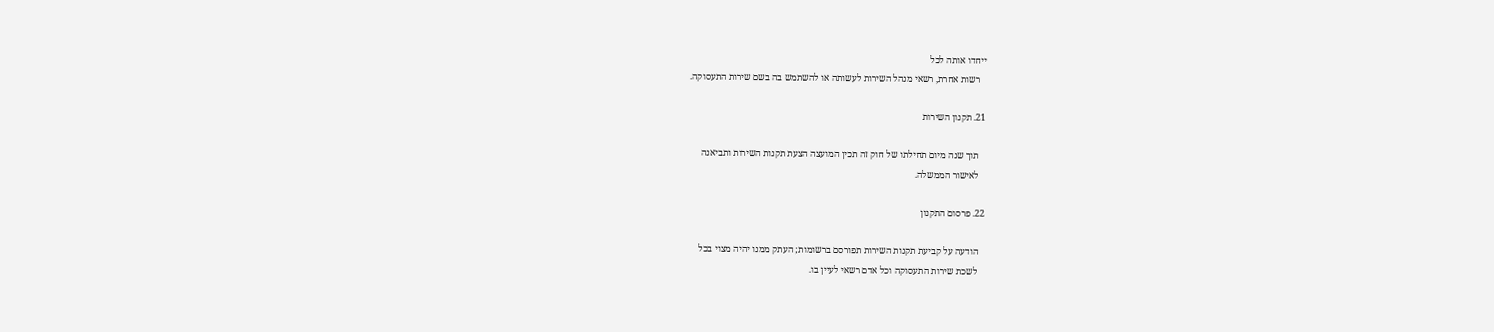ייחדו אותה לכל
   רשות אחרת, רשאי מנהל השירות לעשותה או להשתמש בה בשם שירות התעסוקה.

21. תקנון השירות

   תוך שנה מיום תחילתו של חוק זה תכין המועצה הצעת תקנות השירות ותביאנה
   לאישור הממשלה.

22. פרסום התקנון

   הודעה על קביעת תקנות השירות תפורסם ברשומות; העתק ממנו יהיה מצוי בכל
   לשכת שירות התעסוקה וכל אדם רשאי לעיין בו.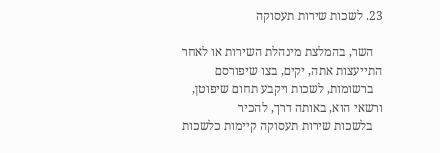23. לשכות שירות תעסוקה

   השר, בהמלצת מינהלת השירות או לאחר התייעצות אתה, יקים, בצו שיפורסם
   ברשומות, לשכות ויקבע תחום שיפוטן, ורשאי הוא, באותה דרך, להכיר
   בלשכות שירות תעסוקה קיימות כלשכות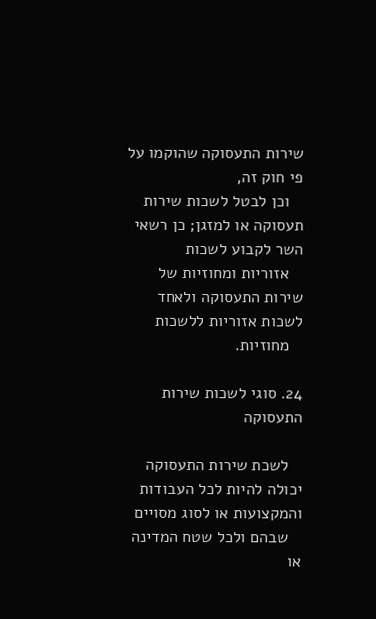שירות התעסוקה שהוקמו על פי חוק זה,
   וכן לבטל לשכות שירות תעסוקה או למזגן; כן רשאי השר לקבוע לשכות
   אזוריות ומחוזיות של שירות התעסוקה ולאחד לשכות אזוריות ללשכות
   מחוזיות.

24. סוגי לשכות שירות התעסוקה

   לשכת שירות התעסוקה יכולה להיות לכל העבודות והמקצועות או לסוג מסויים
   שבהם ולכל שטח המדינה או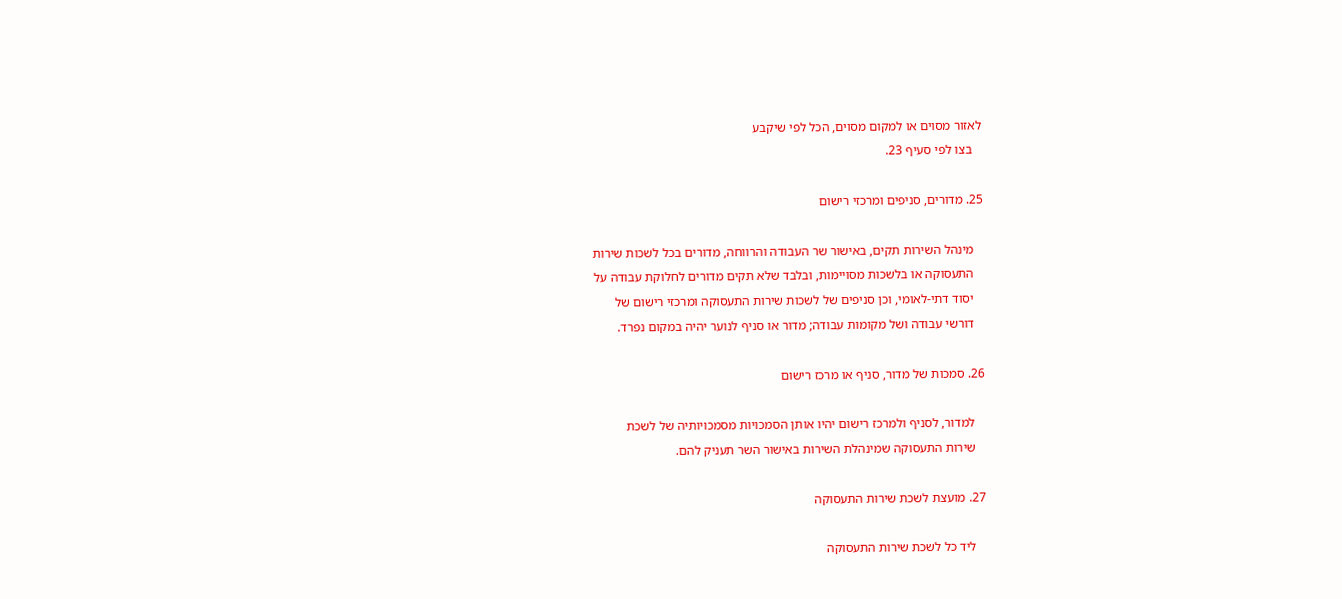לאזור מסוים או למקום מסוים, הכל לפי שיקבע
   בצו לפי סעיף 23.

25. מדורים, סניפים ומרכזי רישום

   מינהל השירות תקים, באישור שר העבודה והרווחה, מדורים בכל לשכות שירות
   התעסוקה או בלשכות מסויימות, ובלבד שלא תקים מדורים לחלוקת עבודה על
   יסוד דתי-לאומי, וכן סניפים של לשכות שירות התעסוקה ומרכזי רישום של
   דורשי עבודה ושל מקומות עבודה; מדור או סניף לנוער יהיה במקום נפרד.

26. סמכות של מדור, סניף או מרכז רישום

   למדור, לסניף ולמרכז רישום יהיו אותן הסמכויות מסמכויותיה של לשכת
   שירות התעסוקה שמינהלת השירות באישור השר תעניק להם.

27. מועצת לשכת שירות התעסוקה

   ליד כל לשכת שירות התעסוקה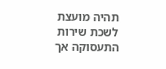תהיה מועצת לשכת שירות התעסוקה אך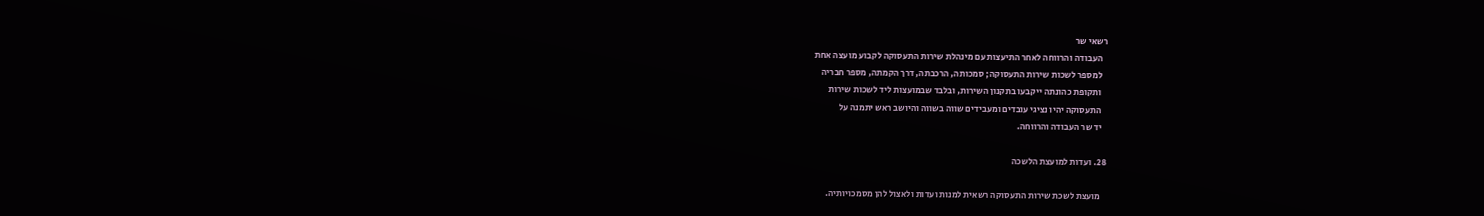רשאי שר
   העבודה והרווחה לאחר התיעצות עם מינהלת שירות התעסוקה לקבוע מועצה אחת
   למספר לשכות שירות התעסוקה; סמכותה, הרכבתה, דרך הקמתה, מספר חבריה
   ותקופת כהונתה ייקבעו בתקנון השירות, ובלבד שבמועצות ליד לשכות שירות
   התעסוקה יהיו נציגי עובדים ומעבידים שווה בשווה והיושב ראש יתמנה על
   יד שר העבודה והרווחה.

28. ועדות למועצת הלשכה

   מועצת לשכת שירות התעסוקה רשאית למנות ועדות ולאצול להן מסמכויותיה.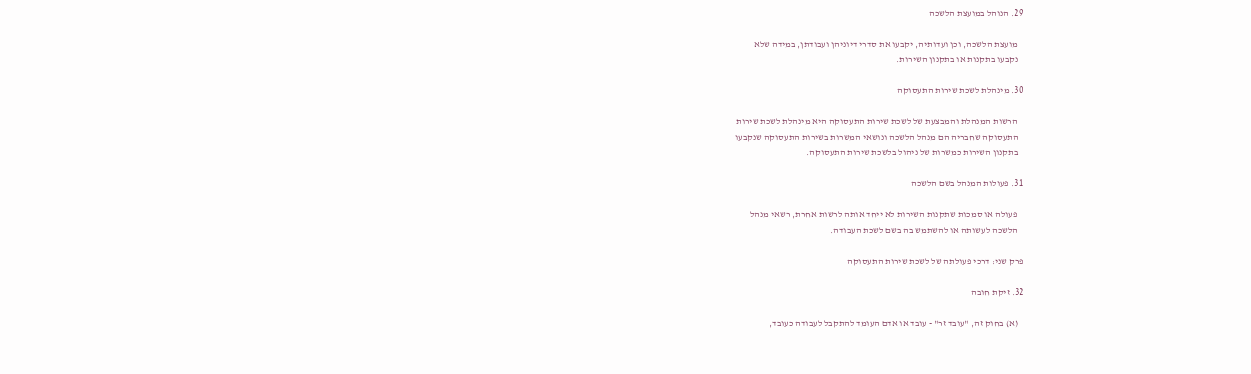29. הנוהל במועצת הלשכה

   מועצת הלשכה, וכן ועדותיה, יקבעו את סדרי דיוניהן ועבודתן, במידה שלא
   נקבעו בתקנות או בתקנון השירות.

30. מינהלת לשכת שירות התעסוקה

   הרשות המנהלת והמבצעת של לשכת שירות התעסוקה היא מינהלת לשכת שירות
   התעסוקה שחבריה הם מנהל הלשכה ונושאי המשרות בשירות התעסוקה שנקבעו
   בתקנון השירות כמשרות של ניהול בלשכת שירות התעסוקה.

31. פעולות המנהל בשם הלשכה

   פעולה או סמכות שתקנות השירות לא ייחד אותה לרשות אחרת, רשאי מנהל
   הלשכה לעשותה או להשתמש בה בשם לשכת העבודה.

פרק שני: דרכי פעולתה של לשכת שירות התעסוקה

32. זיקת חובה

   (א) בחוק זה, "עובד זר" - עובד או אדם העומד להתקבל לעבודה כעובד,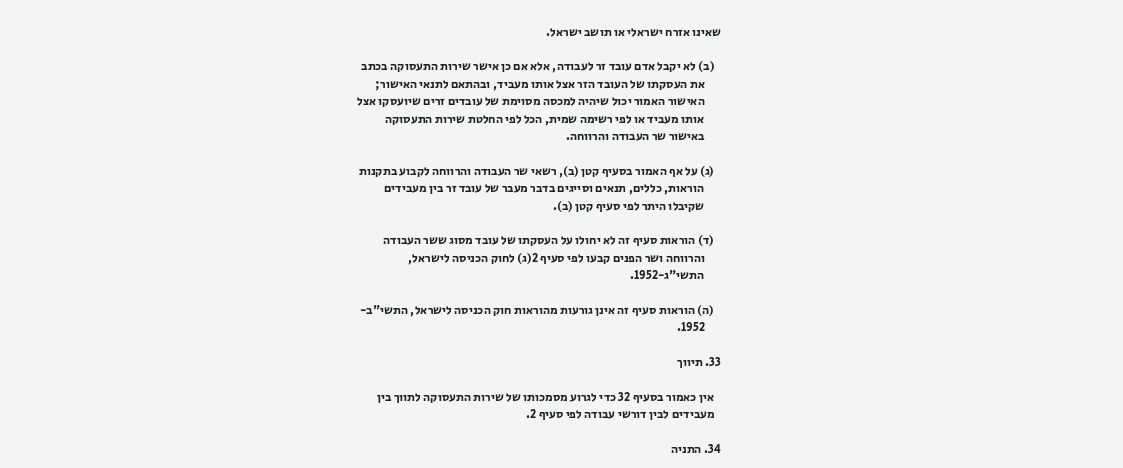שאינו אזרח ישראלי או תושב ישראל.

   (ב) לא יקבל אדם עובד זר לעבודה, אלא אם כן אישר שירות התעסוקה בכתב
       את העסקתו של העובד הזר אצל אותו מעביד, ובהתאם לתנאי האישור;
       האישור האמור יכול שיהיה למכסה מסוימת של עובדים זרים שיועסקו אצל
       אותו מעביד או לפי רשימה שמית, הכל לפי החלטת שירות התעסוקה
       באישור שר העבודה והרווחה.

   (ג) על אף האמור בסעיף קטן (ב), רשאי שר העבודה והרווחה לקבוע בתקנות
       הוראות, כללים, תנאים וסייגים בדבר מעבר של עובד זר בין מעבידים
       שקיבלו היתר לפי סעיף קטן (ב).

   (ד) הוראות סעיף זה לא יחולו על העסקתו של עובד מסוג ששר העבודה
       והרווחה ושר הפנים קבעו לפי סעיף 2(ג) לחוק הכניסה לישראל,
       התשי"ג-1952.

   (ה) הוראות סעיף זה אינן גורעות מהוראות חוק הכניסה לישראל, התשי"ב-
       1952.

33. תיווך

   אין כאמור בסעיף 32 כדי לגרוע מסמכותו של שירות התעסוקה לתווך בין
   מעבידים לבין דורשי עבודה לפי סעיף 2.

34. התניה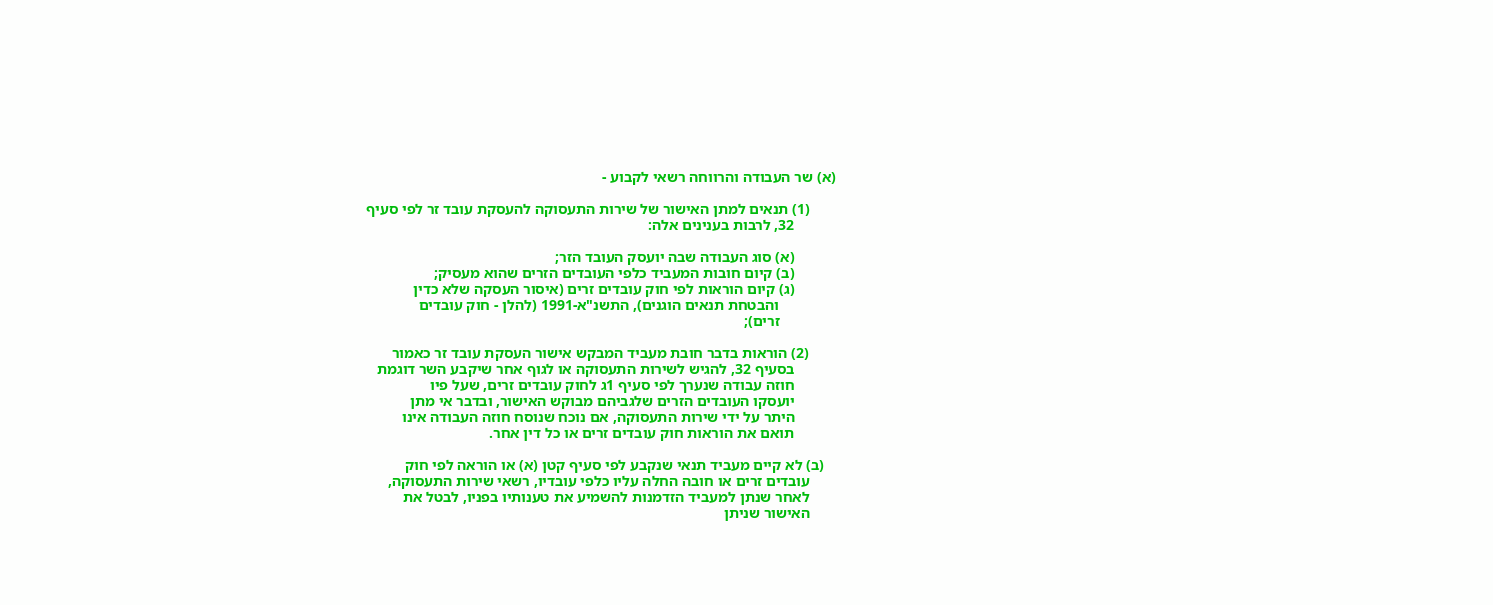(א) שר העבודה והרווחה רשאי לקבוע -

       (1) תנאים למתן האישור של שירות התעסוקה להעסקת עובד זר לפי סעיף
           32, לרבות בענינים אלה:

           (א) סוג העבודה שבה יועסק העובד הזר;
           (ב) קיום חובות המעביד כלפי העובדים הזרים שהוא מעסיק;
           (ג) קיום הוראות לפי חוק עובדים זרים (איסור העסקה שלא כדין
               והבטחת תנאים הוגנים), התשנ"א-1991 (להלן - חוק עובדים
               זרים);

       (2) הוראות בדבר חובת מעביד המבקש אישור העסקת עובד זר כאמור
           בסעיף 32, להגיש לשירות התעסוקה או לגוף אחר שיקבע השר דוגמת
           חוזה עבודה שנערך לפי סעיף 1ג לחוק עובדים זרים, שעל פיו
           יועסקו העובדים הזרים שלגביהם מבוקש האישור, ובדבר אי מתן
           היתר על ידי שירות התעסוקה, אם נוכח שנוסח חוזה העבודה אינו
           תואם את הוראות חוק עובדים זרים או כל דין אחר.

   (ב) לא קיים מעביד תנאי שנקבע לפי סעיף קטן (א) או הוראה לפי חוק
       עובדים זרים או חובה החלה עליו כלפי עובדיו, רשאי שירות התעסוקה,
       לאחר שנתן למעביד הזדמנות להשמיע את טענותיו בפניו, לבטל את
       האישור שניתן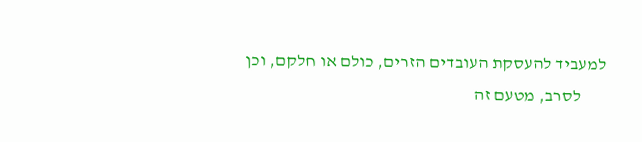למעביד להעסקת העובדים הזרים, כולם או חלקם, וכן
       לסרב, מטעם זה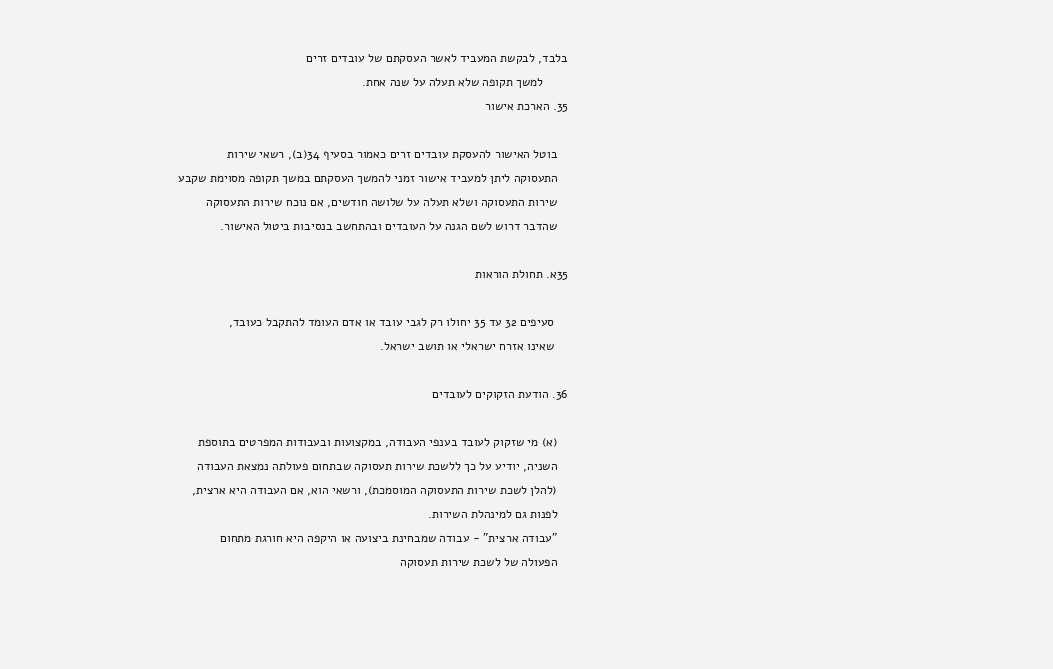בלבד, לבקשת המעביד לאשר העסקתם של עובדים זרים
       למשך תקופה שלא תעלה על שנה אחת.
35. הארכת אישור

   בוטל האישור להעסקת עובדים זרים כאמור בסעיף 34(ב), רשאי שירות
   התעסוקה ליתן למעביד אישור זמני להמשך העסקתם במשך תקופה מסוימת שקבע
   שירות התעסוקה ושלא תעלה על שלושה חודשים, אם נוכח שירות התעסוקה
   שהדבר דרוש לשם הגנה על העובדים ובהתחשב בנסיבות ביטול האישור.

35א. תחולת הוראות

    סעיפים 32 עד 35 יחולו רק לגבי עובד או אדם העומד להתקבל כעובד,
    שאינו אזרח ישראלי או תושב ישראל.

36. הודעת הזקוקים לעובדים

   (א) מי שזקוק לעובד בענפי העבודה, במקצועות ובעבודות המפרטים בתוספת
   השניה, יודיע על כך ללשכת שירות תעסוקה שבתחום פעולתה נמצאת העבודה
   (להלן לשכת שירות התעסוקה המוסמכת), ורשאי הוא, אם העבודה היא ארצית,
   לפנות גם למינהלת השירות.
   "עבודה ארצית" - עבודה שמבחינת ביצועה או היקפה היא חורגת מתחום
   הפעולה של לשכת שירות תעסוקה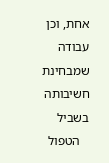אחת, וכן עבודה שמבחינת חשיבותה בשביל
   הטפול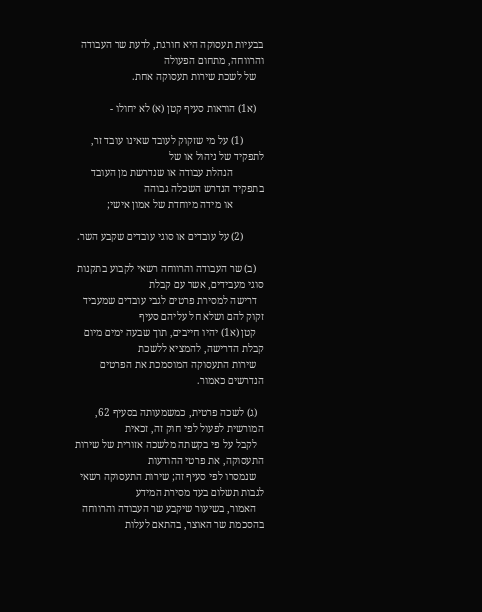בבעיות תעסוקה היא חורגת, לדעת שר העבודה והרווחה, מתחום הפעולה
   של לשכת שירות תעסוקה אחת.

   (א1) הוראות סעיף קטן (א) לא יחולו -

        (1) על מי שזקוק לעובד שאינו עובד זר, לתפקיד של ניהול או של
            הנהלת עבודה או שנדרשת מן העובד בתפקיד הנדרש השכלה גבוהה
            או מידה מיוחדת של אמון אישי;

        (2) על עובדים או סוגי עובדים שקבע השר.

   (ב) שר העבודה והרווחה רשאי לקבוע בתקנות סוגי מעבידים, אשר עם קבלת
   דרישה למסירת פרטים לגבי עובדים שמעביד זקוק להם ושלא חל עליהם סעיף
   קטן (א1) יהיו חייבים, תוך שבעה ימים מיום קבלת הדרישה, להמציא ללשכת
   שירות התעסוקה המוסמכת את הפרטים הנדרשים כאמור.

   (ג) לשכה פרטית, כמשמעותה בסעיף 62, המורשית לפעול לפי חוק זה, זכאית
   לקבל על פי בקשתה מלשכה אזורית של שירות התעסוקה, את פרטי ההודעות
   שנמסרו לפי סעיף זה; שירות התעסוקה רשאי לגבות תשלום בעד מסירת המידע
   האמור, בשיעור שיקבע שר העבודה והרווחה בהסכמת שר האוצר, בהתאם לעלות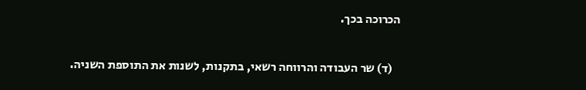הכרוכה בכך.

   (ד) שר העבודה והרווחה רשאי, בתקנות, לשנות את התוספת השניה.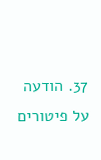37. הודעה על פיטורים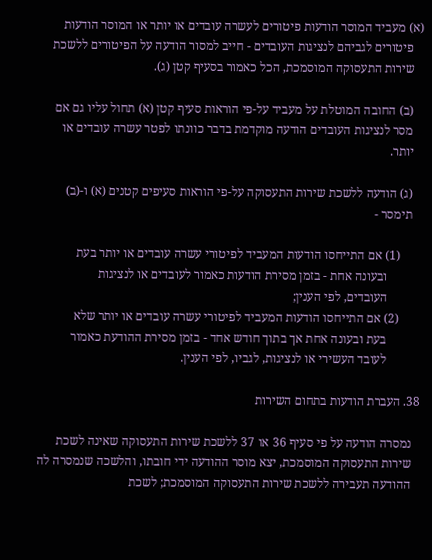(א) מעביד המוסר הודעות פיטורים לעשרה עובדים או יותר או המוסר הודעות
   פיטורים לגביהם לנציגות העובדים - חייב למסור הודעה על הפיטורים ללשכת
   שירות התעסוקה המוסמכת, הכל כאמור בסעיף קטן (ג).

   (ב) החובה המוטלת על מעביד על-פי הוראות סעיף קטן (א) תחול עליו גם אם
   מסר לנציגות העובדים הודעה מוקדמת בדבר כוונתו לפטר עשרה עובדים או
   יותר.

   (ג) הודעה ללשכת שירות התעסוקה על-פי הוראות סעיפים קטנים (א) ו-(ב)
   תימסר -

       (1) אם התייחסו הודעות המעביד לפיטורי עשרה עובדים או יותר בעת
           ובעונה אחת - בזמן מסירת הודעות כאמור לעובדים או לנציגות
           העובדים, לפי הענין;
       (2) אם התייחסו הודעות המעביד לפיטורי עשרה עובדים או יותר שלא
           בעת ובעונה אחת אך בתוך חודש אחד - בזמן מסירת ההודעת כאמור
           לעובד העשירי או לנציגות, לגביו, לפי הענין.

38. העברת הודעות בתחום השירות

   נמסרה הודעה על פי סעיף 36 או 37 ללשכת שירות התעסוקה שאינה לשכת
   שירות התעסוקה המוסמכת, יצא מוסר ההודעה ידי חובתו, והלשכה שנמסרה לה
   ההודעה תעבירה ללשכת שירות התעסוקה המוסמכת; לשכת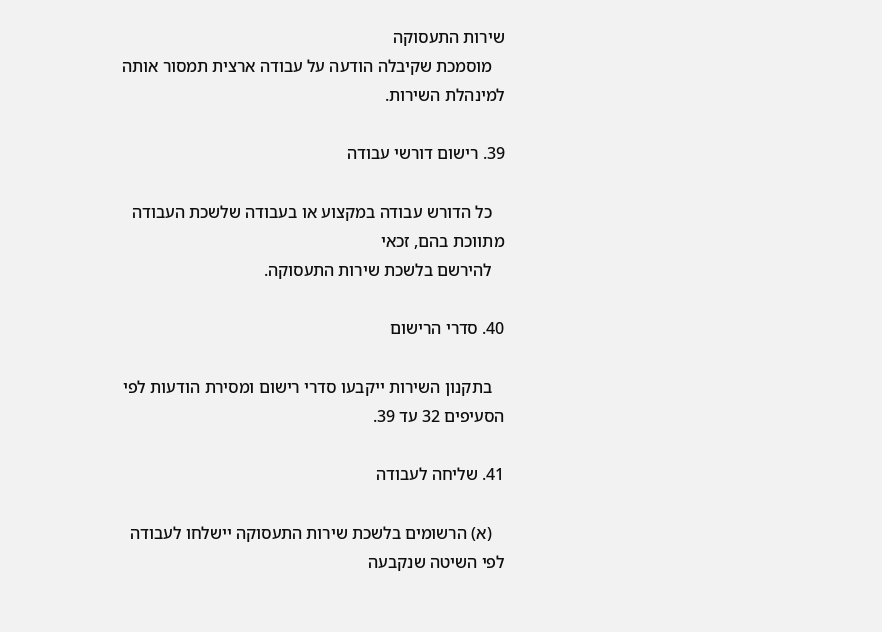שירות התעסוקה
   מוסמכת שקיבלה הודעה על עבודה ארצית תמסור אותה למינהלת השירות.

39. רישום דורשי עבודה

   כל הדורש עבודה במקצוע או בעבודה שלשכת העבודה מתווכת בהם, זכאי
   להירשם בלשכת שירות התעסוקה.

40. סדרי הרישום

   בתקנון השירות ייקבעו סדרי רישום ומסירת הודעות לפי הסעיפים 32 עד 39.

41. שליחה לעבודה

   (א) הרשומים בלשכת שירות התעסוקה יישלחו לעבודה לפי השיטה שנקבעה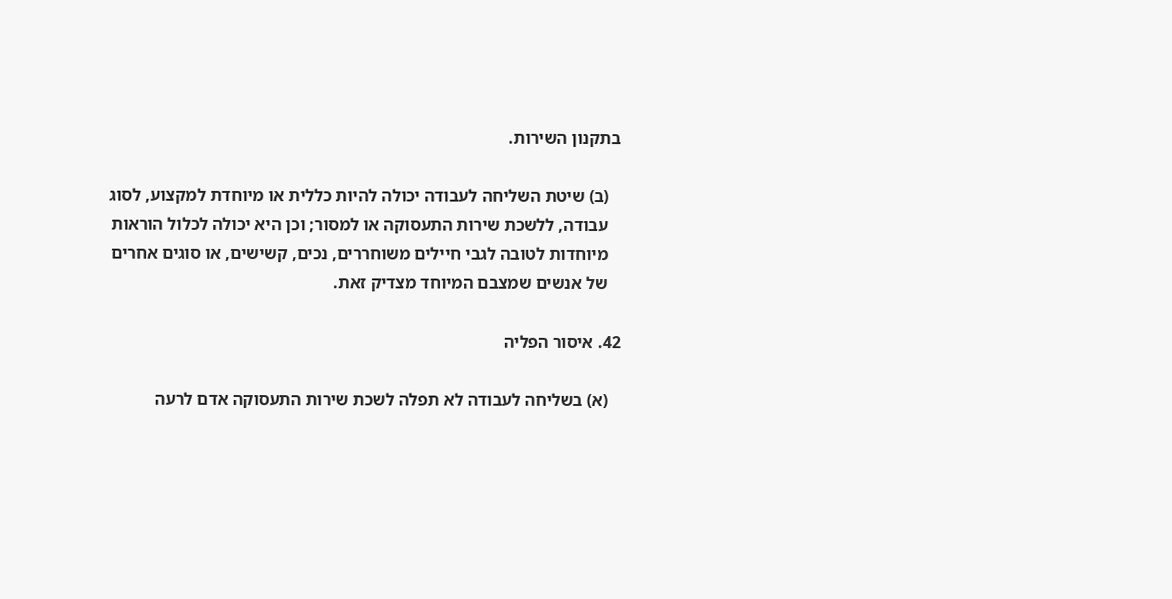בתקנון השירות.

   (ב) שיטת השליחה לעבודה יכולה להיות כללית או מיוחדת למקצוע, לסוג
   עבודה, ללשכת שירות התעסוקה או למסור; וכן היא יכולה לכלול הוראות
   מיוחדות לטובה לגבי חיילים משוחררים, נכים, קשישים, או סוגים אחרים
   של אנשים שמצבם המיוחד מצדיק זאת.

42. איסור הפליה

   (א) בשליחה לעבודה לא תפלה לשכת שירות התעסוקה אדם לרעה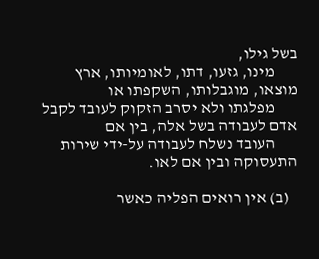בשל גילו,
       מינו, גזעו, דתו, לאומיותו, ארץ מוצאו, מוגבלותו, השקפתו או
       מפלגתו ולא יסרב הזקוק לעובד לקבל אדם לעבודה בשל אלה, בין אם
       העובד נשלח לעבודה על-ידי שירות התעסוקה ובין אם לאו.

   (ב) אין רואים הפליה כאשר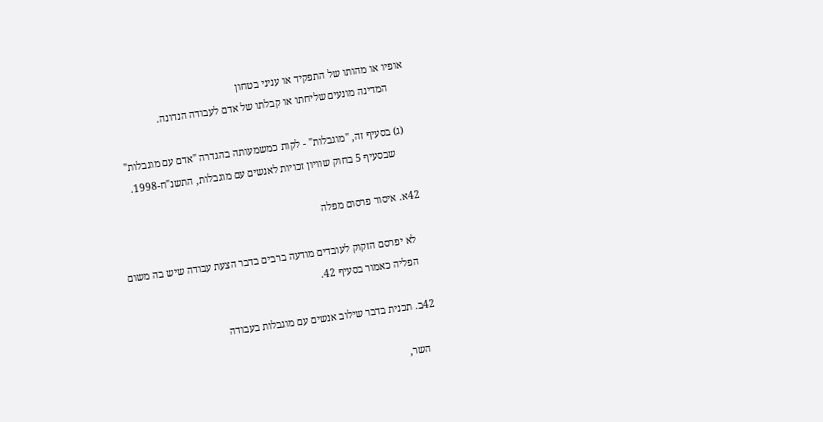אופיו או מהותו של התפקיד או עניני בטחון
       המדינה מונעים שליחתו או קבלתו של אדם לעבודה הנדונה.

   (ג) בסעיף זה, "מוגבלות" - לקות כמשמעותה בהגדרה "אדם עם מוגבלות"
       שבסעיף 5 בחוק שוויון זכויות לאנשים עם מוגבלות, התשנ"ח-1998.

42א. איסור פרסום מפלה

    לא יפרסם הזקוק לעובדים מודעה ברבים בדבר הצעת עבודה שיש בה משום
    הפליה כאמור בסעיף 42.

42ב. תכנית בדבר שילוב אנשים עם מוגבלות בעבודה

    השר,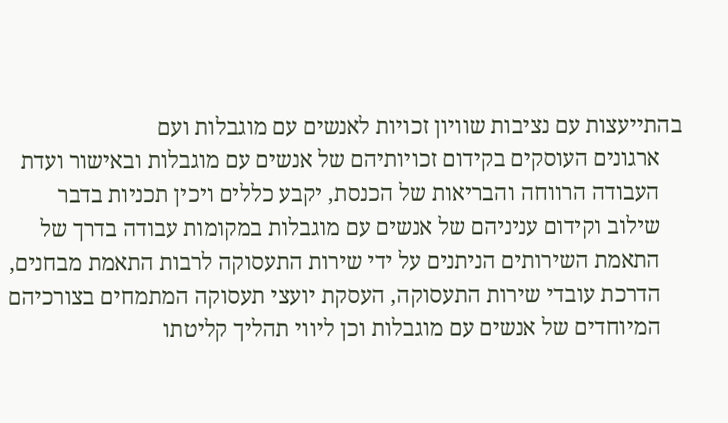בהתייעצות עם נציבות שוויון זכויות לאנשים עם מוגבלות ועם
    ארגונים העוסקים בקידום זכויותיהם של אנשים עם מוגבלות ובאישור ועדת
    העבודה הרווחה והבריאות של הכנסת, יקבע כללים ויכין תכניות בדבר
    שילוב וקידום עניניהם של אנשים עם מוגבלות במקומות עבודה בדרך של
    התאמת השירותים הניתנים על ידי שירות התעסוקה לרבות התאמת מבחנים,
    הדרכת עובדי שירות התעסוקה, העסקת יועצי תעסוקה המתמחים בצורכיהם
    המיוחדים של אנשים עם מוגבלות וכן ליווי תהליך קליטתו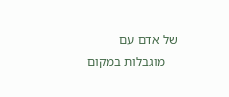של אדם עם
    מוגבלות במקום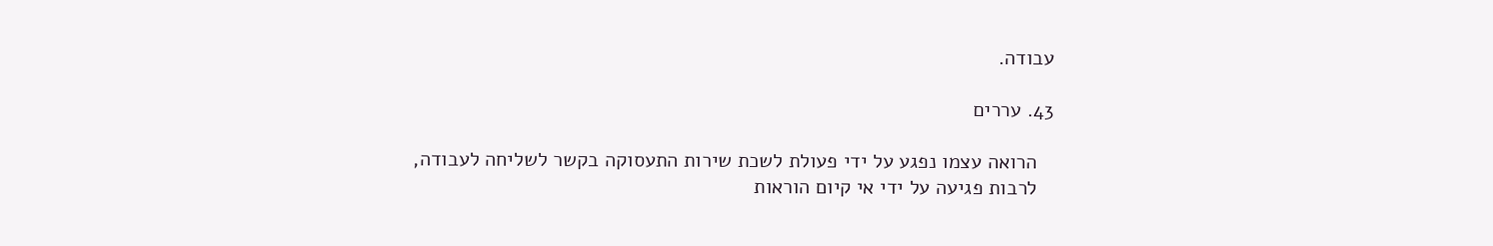עבודה.

43. עררים

   הרואה עצמו נפגע על ידי פעולת לשכת שירות התעסוקה בקשר לשליחה לעבודה,
   לרבות פגיעה על ידי אי קיום הוראות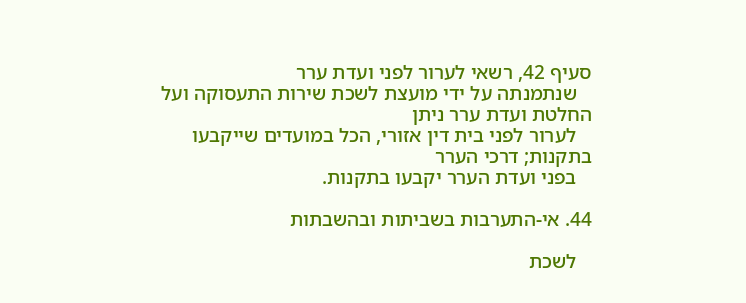סעיף 42, רשאי לערור לפני ועדת ערר
   שנתמנתה על ידי מועצת לשכת שירות התעסוקה ועל החלטת ועדת ערר ניתן
   לערור לפני בית דין אזורי, הכל במועדים שייקבעו בתקנות; דרכי הערר
   בפני ועדת הערר יקבעו בתקנות.

44. אי-התערבות בשביתות ובהשבתות

   לשכת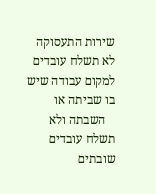שירות התעסוקה לא תשלח עובדים למקום עבודה שיש בו שביתה או
   השבתה ולא תשלח עובדים שובתים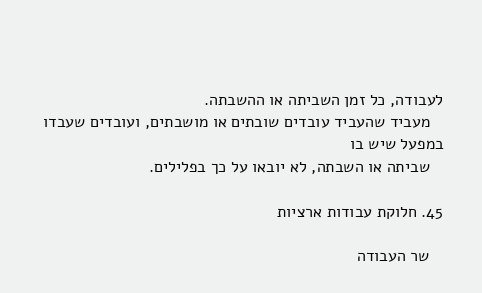לעבודה, כל זמן השביתה או ההשבתה.
   מעביד שהעביד עובדים שובתים או מושבתים, ועובדים שעבדו במפעל שיש בו
   שביתה או השבתה, לא יובאו על כך בפלילים.

45. חלוקת עבודות ארציות

   שר העבודה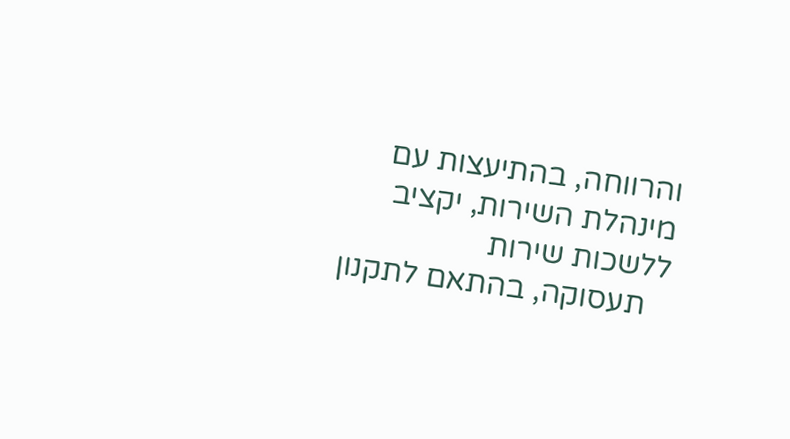והרווחה, בהתיעצות עם מינהלת השירות, יקציב ללשכות שירות
   תעסוקה, בהתאם לתקנון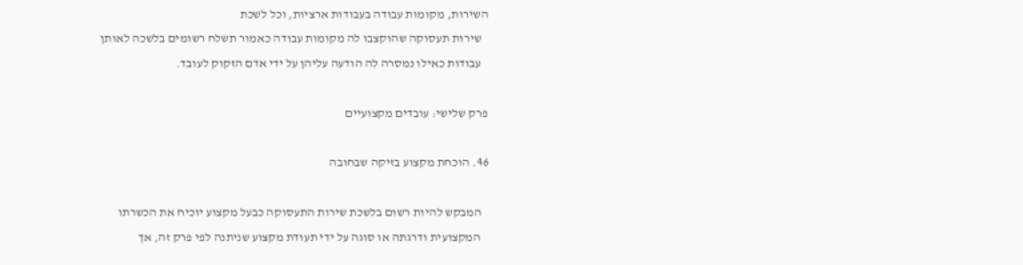השירות, מקומות עבודה בעבודות ארציות, וכל לשכת
   שירות תעסוקה שהוקצבו לה מקומות עבודה כאמור תשלח רשומים בלשכה לאותן
   עבודות כאילו נמסרה לה הודעה עליהן על ידי אדם הזקוק לעובד.

פרק שלישי: עובדים מקצועיים

46. הוכחת מקצוע בזיקה שבחובה

   המבקש להיות רשום בלשכת שירות התעסוקה כבעל מקצוע יוכיח את הכשרתו
   המקצועית ודרגתה או סוגה על ידי תעודת מקצוע שניתנה לפי פרק זה, אך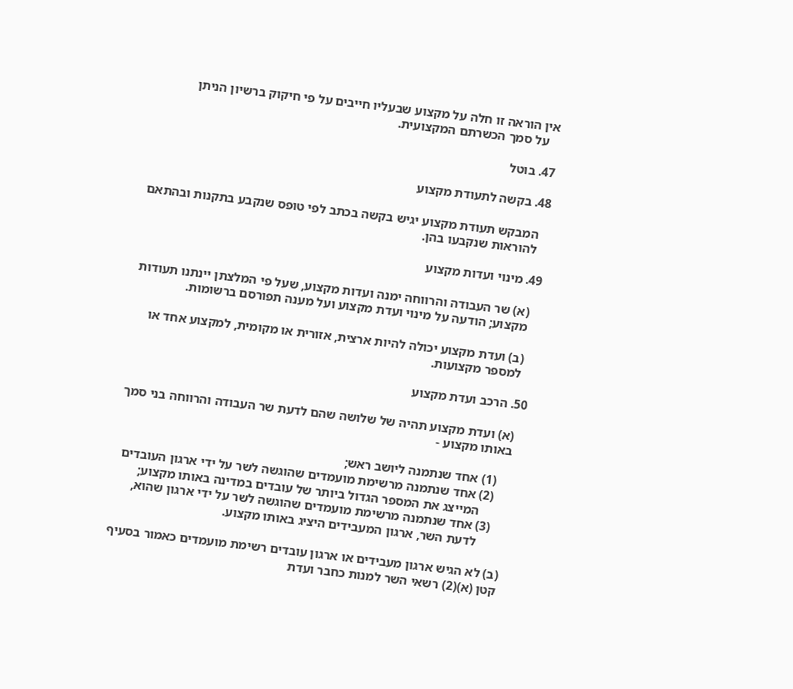אין הוראה זו חלה על מקצוע שבעליו חייבים על פי חיקוק ברשיון הניתן
   על סמך הכשרתם המקצועית.

47. בוטל

48. בקשה לתעודת מקצוע

   המבקש תעודת מקצוע יגיש בקשה בכתב לפי טופס שנקבע בתקנות ובהתאם
   להוראות שנקבעו בהן.

49. מינוי ועדות מקצוע

   (א) שר העבודה והרווחה ימנה ועדות מקצוע, שעל פי המלצתן יינתנו תעודות
   מקצוע; הודעה על מינוי ועדת מקצוע ועל מענה תפורסם ברשומות.

   (ב) ועדת מקצוע יכולה להיות ארצית, אזורית או מקומית, למקצוע אחד או
   למספר מקצועות.

50. הרכב ועדת מקצוע

   (א) ועדת מקצוע תהיה של שלושה שהם לדעת שר העבודה והרווחה בני סמך
   באותו מקצוע -

       (1) אחד שנתמנה ליושב ראש;
       (2) אחד שנתמנה מרשימת מועמדים שהוגשה לשר על ידי ארגון העובדים
           המייצג את המספר הגדול ביותר של עובדים במדינה באותו מקצוע;
       (3) אחד שנתמנה מרשימת מועמדים שהוגשה לשר על ידי ארגון שהוא,
           לדעת השר, ארגון המעבידים היציג באותו מקצוע.

   (ב) לא הגיש ארגון מעבידים או ארגון עובדים רשימת מועמדים כאמור בסעיף
   קטן (א)(2) רשאי השר למנות כחבר ועדת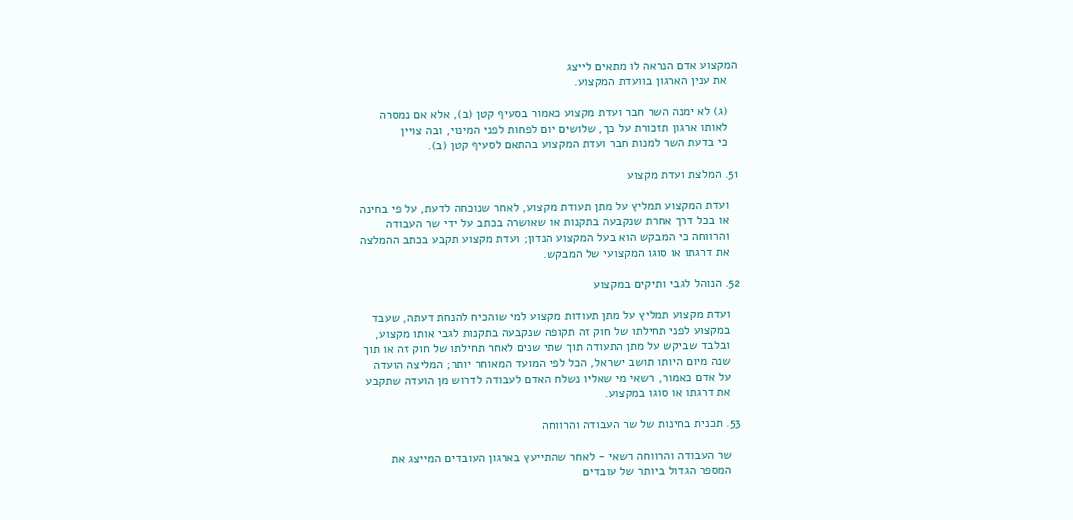המקצוע אדם הנראה לו מתאים לייצג
   את ענין הארגון בוועדת המקצוע.

   (ג) לא ימנה השר חבר ועדת מקצוע כאמור בסעיף קטן (ב), אלא אם נמסרה
   לאותו ארגון תזכורת על כך, שלושים יום לפחות לפני המינוי, ובה צויין
   כי בדעת השר למנות חבר ועדת המקצוע בהתאם לסעיף קטן (ב).

51. המלצת ועדת מקצוע

   ועדת המקצוע תמליץ על מתן תעודת מקצוע, לאחר שנוכחה לדעת, על פי בחינה
   או בכל דרך אחרת שנקבעה בתקנות או שאושרה בכתב על ידי שר העבודה
   והרווחה כי המבקש הוא בעל המקצוע הנדון; ועדת מקצוע תקבע בכתב ההמלצה
   את דרגתו או סוגו המקצועי של המבקש.

52. הנוהל לגבי ותיקים במקצוע

   ועדת מקצוע תמליץ על מתן תעודות מקצוע למי שוהכיח להנחת דעתה, שעבד
   במקצוע לפני תחילתו של חוק זה תקופה שנקבעה בתקנות לגבי אותו מקצוע,
   ובלבד שביקש על מתן התעודה תוך שתי שנים לאחר תחילתו של חוק זה או תוך
   שנה מיום היותו תושב ישראל, הכל לפי המועד המאוחר יותר; המליצה הועדה
   על אדם כאמור, רשאי מי שאליו נשלח האדם לעבודה לדרוש מן הועדה שתקבע
   את דרגתו או סוגו במקצוע.

53. תכנית בחינות של שר העבודה והרווחה

   שר העבודה והרווחה רשאי - לאחר שהתייעץ בארגון העובדים המייצג את
   המספר הגדול ביותר של עובדים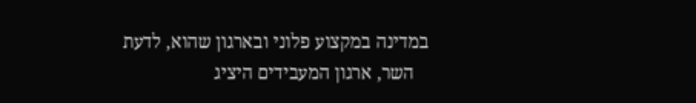במדינה במקצוע פלוני ובארגון שהוא, לדעת
   השר, ארגון המעבידים היציג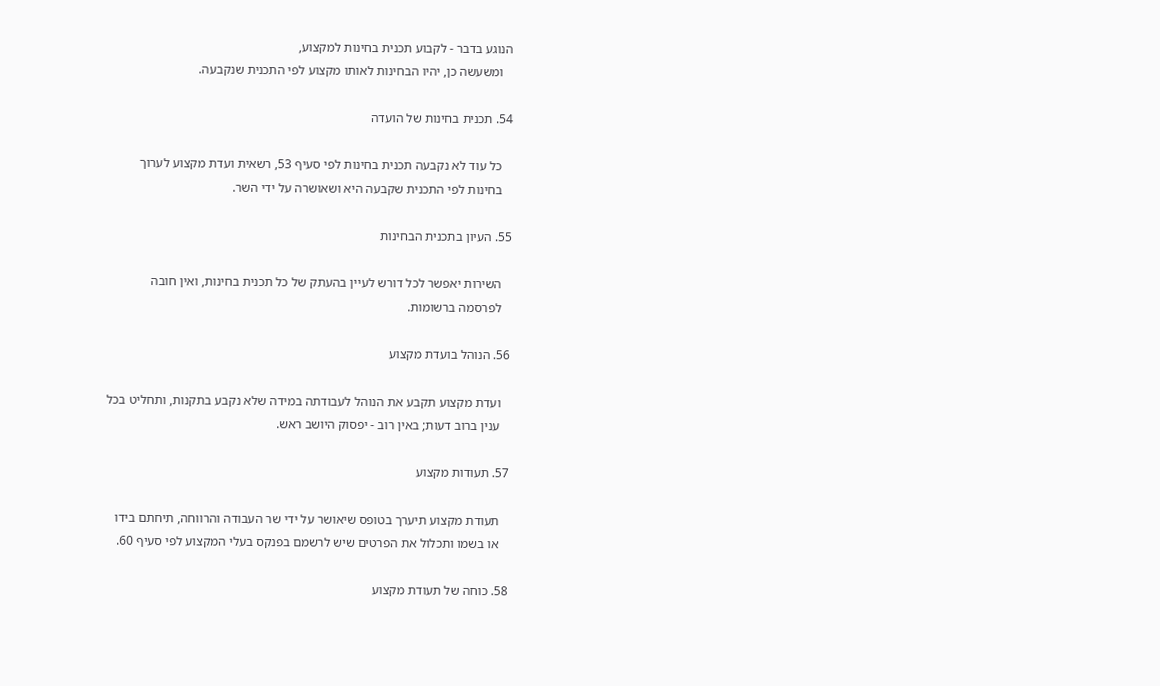הנוגע בדבר - לקבוע תכנית בחינות למקצוע,
   ומשעשה כן, יהיו הבחינות לאותו מקצוע לפי התכנית שנקבעה.

54. תכנית בחינות של הועדה

   כל עוד לא נקבעה תכנית בחינות לפי סעיף 53, רשאית ועדת מקצוע לערוך
   בחינות לפי התכנית שקבעה היא ושאושרה על ידי השר.

55. העיון בתכנית הבחינות

   השירות יאפשר לכל דורש לעיין בהעתק של כל תכנית בחינות, ואין חובה
   לפרסמה ברשומות.

56. הנוהל בועדת מקצוע

   ועדת מקצוע תקבע את הנוהל לעבודתה במידה שלא נקבע בתקנות, ותחליט בכל
   ענין ברוב דעות; באין רוב - יפסוק היושב ראש.

57. תעודות מקצוע

   תעודת מקצוע תיערך בטופס שיאושר על ידי שר העבודה והרווחה, תיחתם בידו
   או בשמו ותכלול את הפרטים שיש לרשמם בפנקס בעלי המקצוע לפי סעיף 60.

58. כוחה של תעודת מקצוע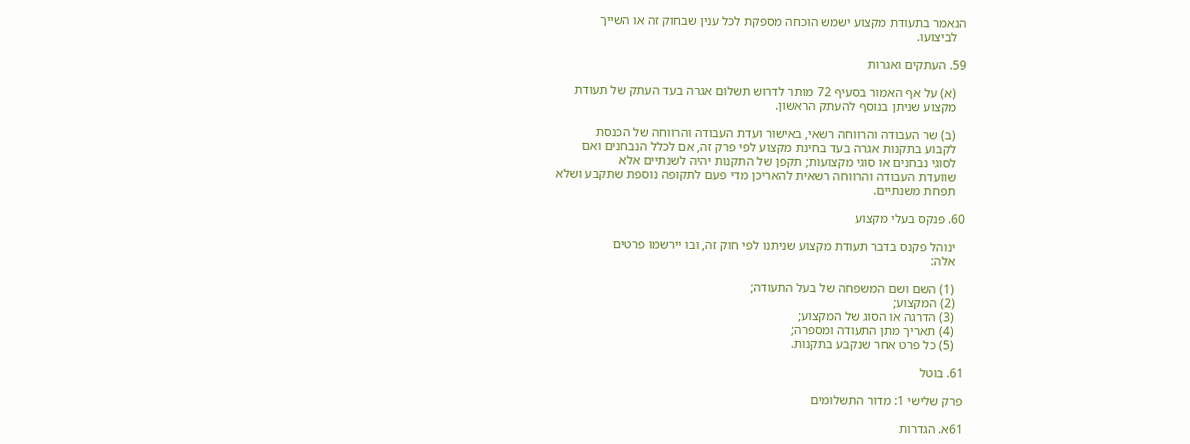הנאמר בתעודת מקצוע ישמש הוכחה מספקת לכל ענין שבחוק זה או השייך
   לביצועו.

59. העתקים ואגרות

   (א) על אף האמור בסעיף 72 מותר לדרוש תשלום אגרה בעד העתק של תעודת
   מקצוע שניתן בנוסף להעתק הראשון.

   (ב) שר העבודה והרווחה רשאי, באישור ועדת העבודה והרווחה של הכנסת
   לקבוע בתקנות אגרה בעד בחינת מקצוע לפי פרק זה, אם לכלל הנבחנים ואם
   לסוגי נבחנים או סוגי מקצועות; תקפן של התקנות יהיה לשנתיים אלא
   שוועדת העבודה והרווחה רשאית להאריכן מדי פעם לתקופה נוספת שתקבע ושלא
   תפחת משנתיים.

60. פנקס בעלי מקצוע

   ינוהל פקנס בדבר תעודת מקצוע שניתנו לפי חוק זה, ובו יירשמו פרטים
   אלה:

   (1) השם ושם המשפחה של בעל התעודה;
   (2) המקצוע;
   (3) הדרגה או הסוג של המקצוע;
   (4) תאריך מתן התעודה ומספרה;
   (5) כל פרט אחר שנקבע בתקנות.

61. בוטל

פרק שלישי 1: מדור התשלומים

61א. הגדרות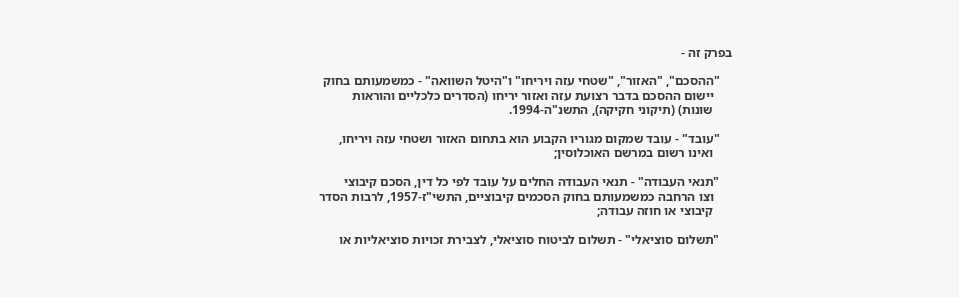בפרק זה -

    "ההסכם", "האזור", "שטחי עזה ויריחו" ו"היטל השוואה" - כמשמעותם בחוק
      יישום ההסכם בדבר רצועת עזה ואזור יריחו (הסדרים כלכליים והוראות
      שונות) (תיקוני חקיקה), התשנ"ה-1994.

    "עובד" - עובד שמקום מגוריו הקבוע הוא בתחום האזור ושטחי עזה ויריחו,
      ואינו רשום במרשם האוכלוסין;

    "תנאי העבודה" - תנאי העבודה החלים על עובד לפי כל דין, הסכם קיבוצי
      וצו הרחבה כמשמעותם בחוק הסכמים קיבוציים, התשי"ז-1957, לרבות הסדר
      קיבוצי או חוזה עבודה;

    "תשלום סוציאלי" - תשלום לביטוח סוציאלי, לצבירת זכויות סוציאליות או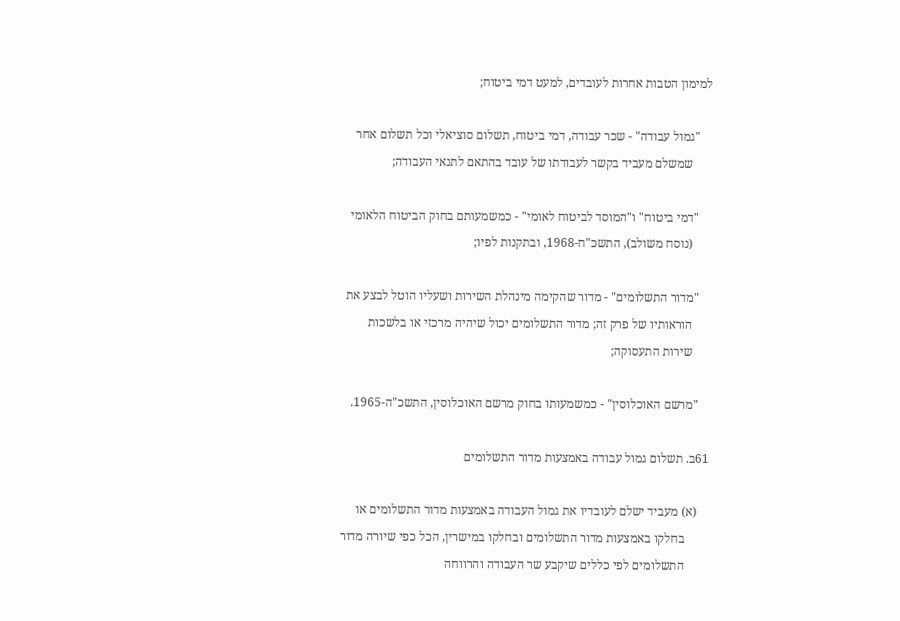למימון הטבות אחרות לעובדים, למעט דמי ביטוח;

    "גמול עבודה" - שכר עבודה, דמי ביטוח, תשלום סוציאלי וכל תשלום אחר
      שמשלם מעביד בקשר לעבודתו של עובד בהתאם לתנאי העבודה;

    "דמי ביטוח" ו"המוסד לביטוח לאומי" - כמשמעותם בחוק הביטוח הלאומי
      (נוסח משולב), התשכ"ח-1968, ובתקנות לפיו;

    "מדור התשלומים" - מדור שהקימה מינהלת השירות ושעליו הוטל לבצע את
      הוראותיו של פרק זה; מדור התשלומים יכול שיהיה מרכזי או בלשכות
      שירות התעסוקה;

    "מרשם האוכלוסין" - כמשמעותו בחוק מרשם האוכלוסין, התשכ"ה-1965.

61ב. תשלום גמול עבודה באמצעות מדור התשלומים

    (א) מעביד ישלם לעובדיו את גמול העבודה באמצעות מדור התשלומים או
        בחלקו באמצעות מדור התשלומים ובחלקו במישרין, הכל כפי שיורה מדור
        התשלומים לפי כללים שיקבע שר העבודה והרווחה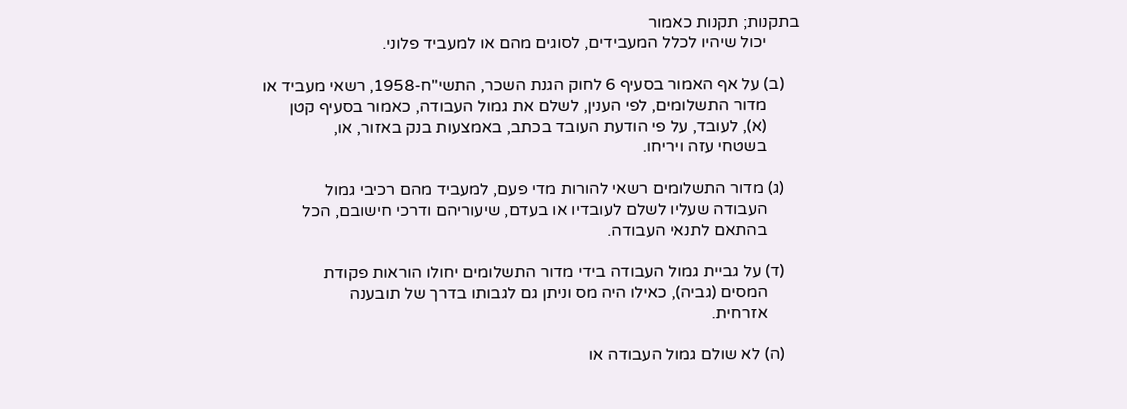בתקנות; תקנות כאמור
        יכול שיהיו לכלל המעבידים, לסוגים מהם או למעביד פלוני.

    (ב) על אף האמור בסעיף 6 לחוק הגנת השכר, התשי"ח-1958, רשאי מעביד או
        מדור התשלומים, לפי הענין, לשלם את גמול העבודה, כאמור בסעיף קטן
        (א), לעובד, על פי הודעת העובד בכתב, באמצעות בנק באזור, או,
        בשטחי עזה ויריחו.

    (ג) מדור התשלומים רשאי להורות מדי פעם, למעביד מהם רכיבי גמול
        העבודה שעליו לשלם לעובדיו או בעדם, שיעוריהם ודרכי חישובם, הכל
        בהתאם לתנאי העבודה.

    (ד) על גביית גמול העבודה בידי מדור התשלומים יחולו הוראות פקודת
        המסים (גביה), כאילו היה מס וניתן גם לגבותו בדרך של תובענה
        אזרחית.

    (ה) לא שולם גמול העבודה או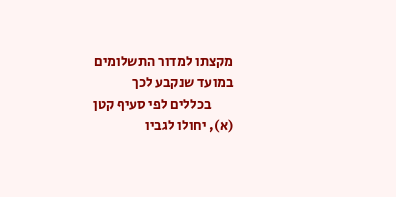מקצתו למדור התשלומים במועד שנקבע לכך
        בכללים לפי סעיף קטן (א), יחולו לגביו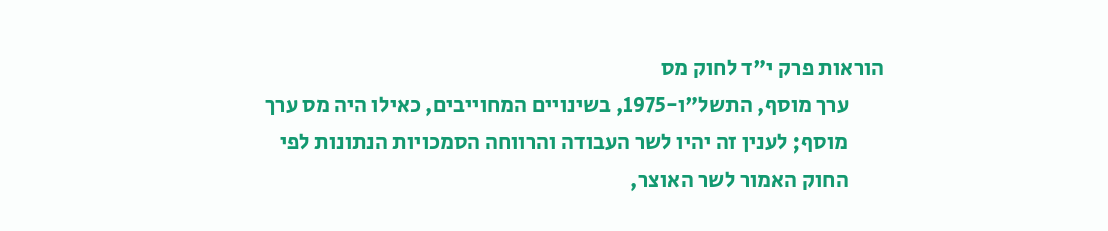הוראות פרק י"ד לחוק מס
        ערך מוסף, התשל"ו-1975, בשינויים המחוייבים, כאילו היה מס ערך
        מוסף; לענין זה יהיו לשר העבודה והרווחה הסמכויות הנתונות לפי
        החוק האמור לשר האוצר,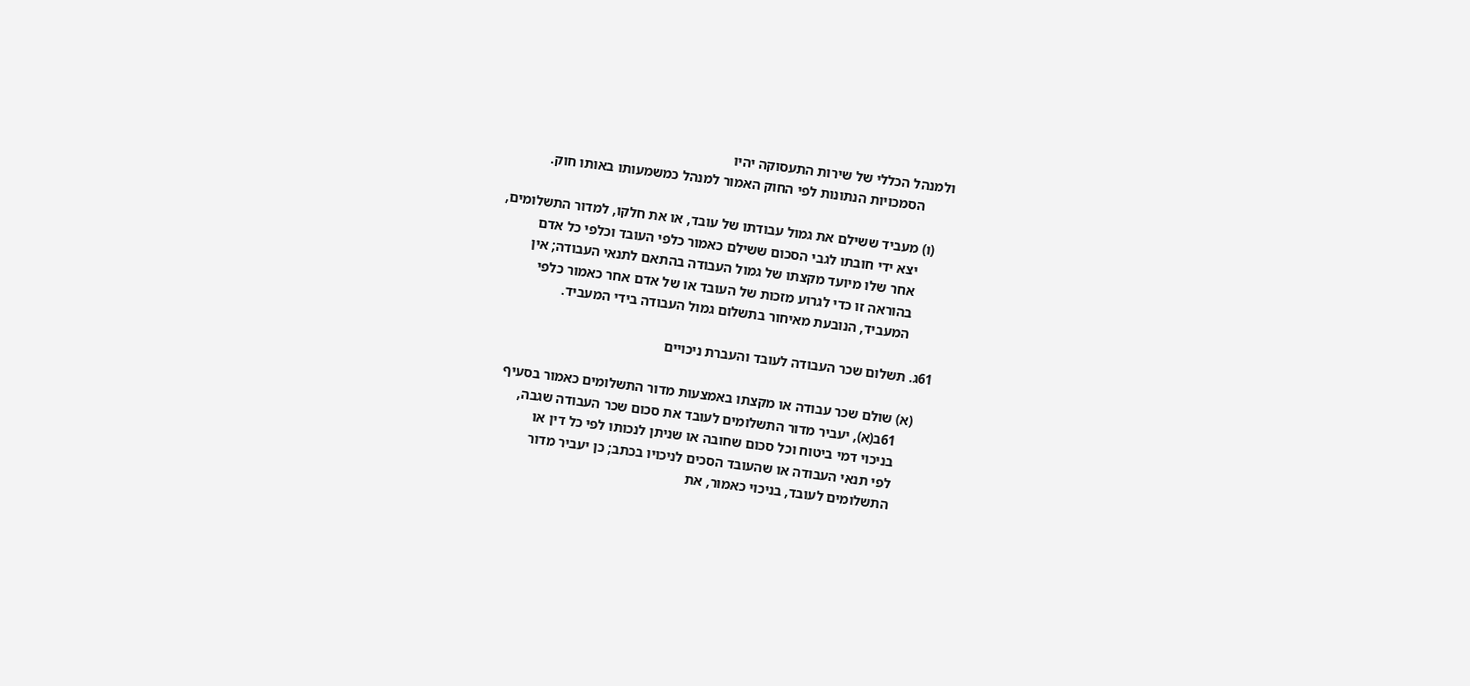ולמנהל הכללי של שירות התעסוקה יהיו
        הסמכויות הנתונות לפי החוק האמור למנהל כמשמעותו באותו חוק.

    (ו) מעביד ששילם את גמול עבודתו של עובד, או את חלקו, למדור התשלומים,
        יצא ידי חובתו לגבי הסכום ששילם כאמור כלפי העובד וכלפי כל אדם
        אחר שלו מיועד מקצתו של גמול העבודה בהתאם לתנאי העבודה; אין
        בהוראה זו כדי לגרוע מזכות של העובד או של אדם אחר כאמור כלפי
        המעביד, הנובעת מאיחור בתשלום גמול העבודה בידי המעביד.

61ג. תשלום שכר העבודה לעובד והעברת ניכויים

    (א) שולם שכר עבודה או מקצתו באמצעות מדור התשלומים כאמור בסעיף
        61ב(א), יעביר מדור התשלומים לעובד את סכום שכר העבודה שגבה,
        בניכוי דמי ביטוח וכל סכום שחובה או שניתן לנכותו לפי כל דין או
        לפי תנאי העבודה או שהעובד הסכים לניכויו בכתב; כן יעביר מדור
        התשלומים לעובד, בניכוי כאמור, את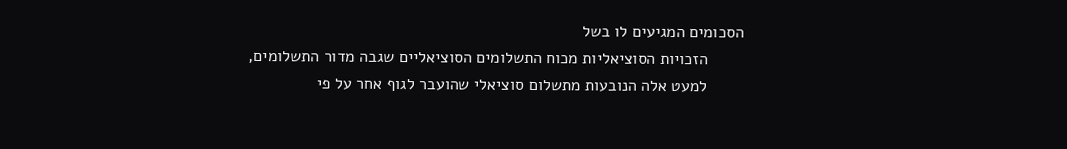הסכומים המגיעים לו בשל
        הזכויות הסוציאליות מכוח התשלומים הסוציאליים שגבה מדור התשלומים,
        למעט אלה הנובעות מתשלום סוציאלי שהועבר לגוף אחר על פי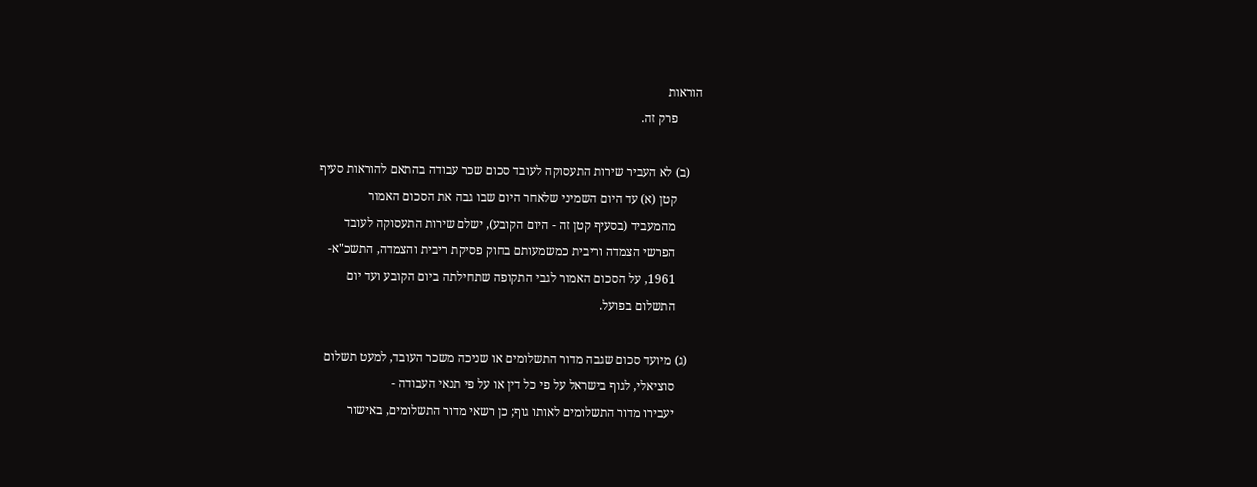הוראות
        פרק זה.

    (ב) לא העביר שירות התעסוקה לעובד סכום שכר עבודה בהתאם להוראות סעיף
        קטן (א) עד היום השמיני שלאחר היום שבו גבה את הסכום האמור
        מהמעביד (בסעיף קטן זה - היום הקובע), ישלם שירות התעסוקה לעובד
        הפרשי הצמדה וריבית כמשמעותם בחוק פסיקת ריבית והצמדה, התשכ"א-
        1961, על הסכום האמור לגבי התקופה שתחילתה ביום הקובע ועד יום
        התשלום בפועל.

    (ג) מיועד סכום שגבה מדור התשלומים או שניכה משכר העובד, למעט תשלום
        סוציאלי, לגוף בישראל על פי כל דין או על פי תנאי העבודה -
        יעבירו מדור התשלומים לאותו גוף; כן רשאי מדור התשלומים, באישור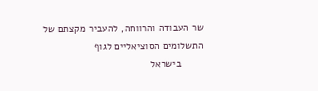שר העבודה והרווחה, להעביר מקצתם של התשלומים הסוציאליים לגוף
        בישראל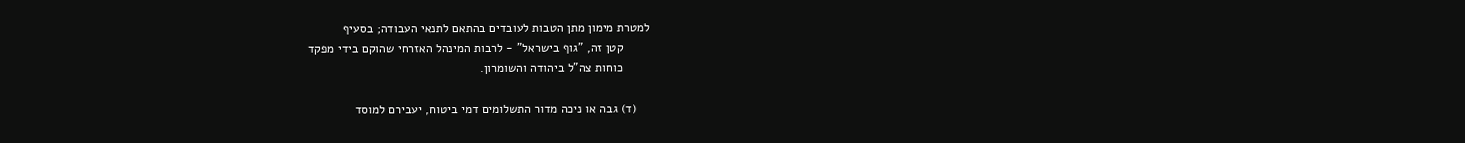למטרת מימון מתן הטבות לעובדים בהתאם לתנאי העבודה; בסעיף
        קטן זה, "גוף בישראל" - לרבות המינהל האזרחי שהוקם בידי מפקד
        כוחות צה"ל ביהודה והשומרון.

    (ד) גבה או ניכה מדור התשלומים דמי ביטוח, יעבירם למוסד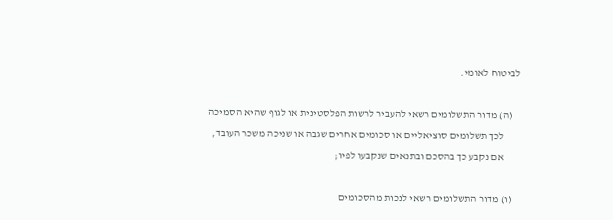לביטוח לאומי.

    (ה) מדור התשלומים רשאי להעביר לרשות הפלסטינית או לגוף שהיא הסמיכה
        לכך תשלומים סוציאליים או סכומים אחרים שגבה או שניכה משכר העובד,
        אם נקבע כך בהסכם ובתנאים שנקבעו לפיו;

    (ו) מדור התשלומים רשאי לנכות מהסכומים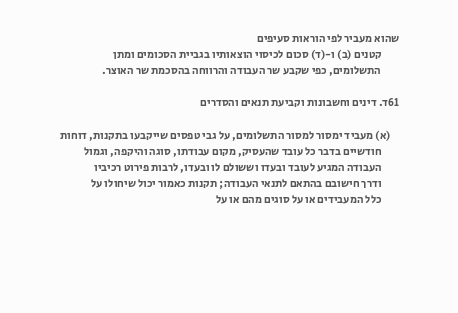שהוא מעביר לפי הוראות סעיפים
        קטנים (ב) ו-(ד) סכום לכיסוי הוצאותיו בגביית הסכומים ומתן
        התשלומים, כפי שקבע שר העבודה והרווחה בהסכמת שר האוצר.

61ד. דינים וחשבונות וקביעת תנאים והסדרים

    (א) מעביד ימסור למסור התשלומים, על גבי טפסים שייקבעו בתקנות, דוחות
        חודשיים בדבר כל עובד שהעסיק, מקום עבודתו, סוגה והיקפה, וגמול
        העבודה המגיע לעובד ובעדו וששולם לו ובעדו, לרבות פירוט רכיביו
        ודרך חישובם בהתאם לתנאי העבודה; תקנות כאמור יכול שיחולו על
        כלל המעבידים או על סוגים מהם או על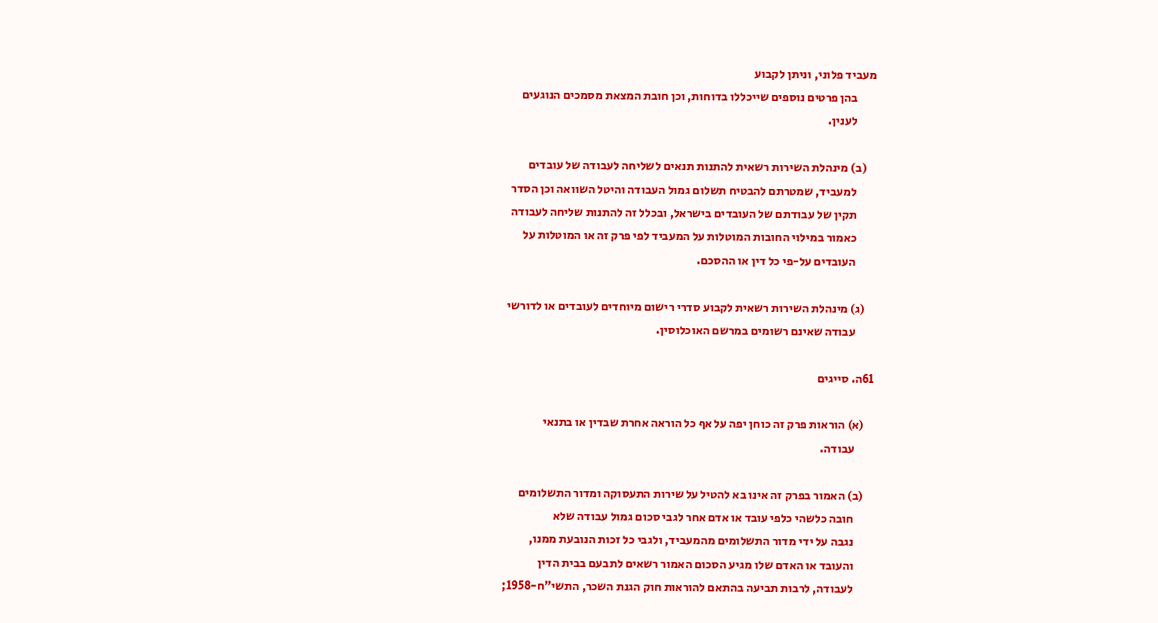מעביד פלוני, וניתן לקבוע
        בהן פרטים נוספים שייכללו בדוחות, וכן חובת המצאת מסמכים הנוגעים
        לענין.

    (ב) מינהלת השירות רשאית להתנות תנאים לשליחה לעבודה של עובדים
        למעביד, שמטרתם להבטיח תשלום גמול העבודה והיטל השוואה וכן הסדר
        תקין של עבודתם של העובדים בישראל, ובכלל זה להתנות שליחה לעבודה
        כאמור במילוי החובות המוטלות על המעביד לפי פרק זה או המוטלות על
        העובדים על-פי כל דין או ההסכם.

    (ג) מינהלת השירות רשאית לקבוע סדרי רישום מיוחדים לעובדים או לדורשי
        עבודה שאינם רשומים במרשם האוכלוסין.

61ה. סייגים

    (א) הוראות פרק זה כוחן יפה על אף כל הוראה אחרת שבדין או בתנאי
        עבודה.

    (ב) האמור בפרק זה אינו בא להטיל על שירות התעסוקה ומדור התשלומים
        חובה כלשהי כלפי עובד או אדם אחר לגבי סכום גמול עבודה שלא
        נגבה על ידי מדור התשלומים מהמעביד, ולגבי כל זכות הנובעת ממנו,
        והעובד או האדם שלו מגיע הסכום האמור רשאים לתבעם בבית הדין
        לעבודה, לרבות תביעה בהתאם להוראות חוק הגנת השכר, התשי"ח-1958;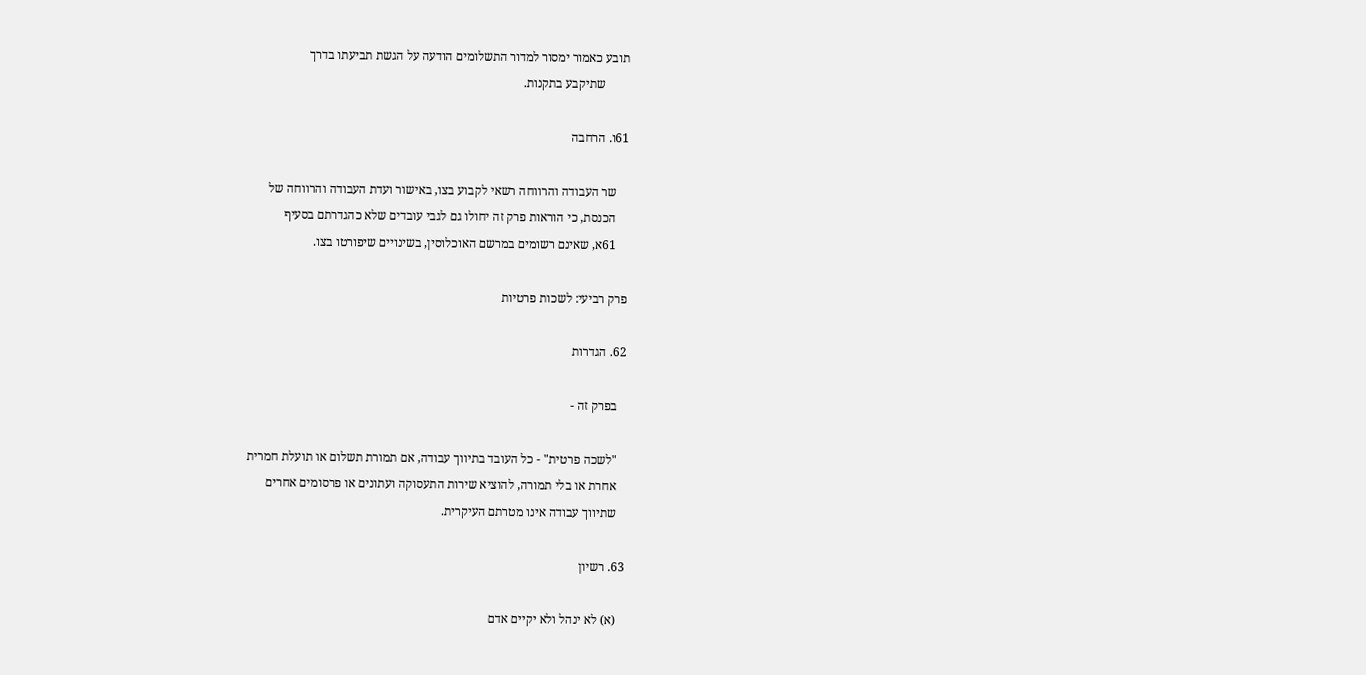תובע כאמור ימסור למדור התשלומים הודעה על הגשת תביעתו בדרך
        שתיקבע בתקנות.

61ו. הרחבה

    שר העבודה והרווחה רשאי לקבוע בצו, באישור ועדת העבודה והרווחה של
    הכנסת, כי הוראות פרק זה יחולו גם לגבי עובדים שלא כהגדרתם בסעיף
    61א, שאינם רשומים במרשם האוכלוסין, בשינויים שיפורטו בצו.

פרק רביעי: לשכות פרטיות

62. הגדרות

   בפרק זה -

   "לשכה פרטית" - כל העובד בתיווך עבודה, אם תמורת תשלום או תועלת חמרית
   אחרת או בלי תמורה, להוציא שירות התעסוקה ועתונים או פרסומים אחרים
   שתיווך עבודה אינו מטרתם העיקרית.

63. רשיון

   (א) לא ינהל ולא יקיים אדם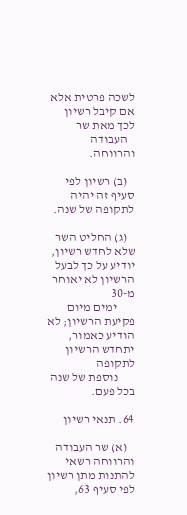לשכה פרטית אלא אם קיבל רשיון לכך מאת שר
   העבודה והרווחה.

   (ב) רשיון לפי סעיף זה יהיה לתקופה של שנה.

   (ג) החליט השר שלא לחדש רשיון, יודיע על כך לבעל הרשיון לא יאוחר מ-30
       ימים מיום פקיעת הרשיון; לא הודיע כאמור, יתחדש הרשיון לתקופה
       נוספת של שנה בכל פעם.

64. תנאי רשיון

   (א) שר העבודה והרווחה רשאי להתנות מתן רשיון לפי סעיף 63,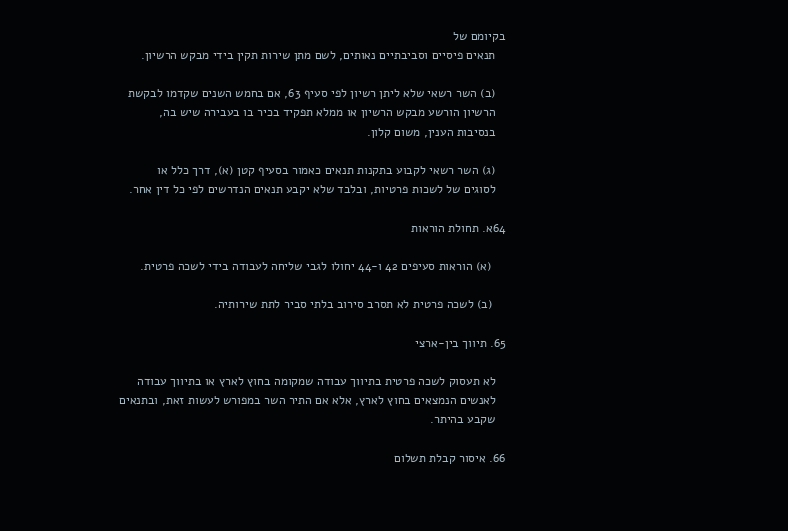בקיומם של
   תנאים פיסיים וסביבתיים נאותים, לשם מתן שירות תקין בידי מבקש הרשיון.

   (ב) השר רשאי שלא ליתן רשיון לפי סעיף 63, אם בחמש השנים שקדמו לבקשת
   הרשיון הורשע מבקש הרשיון או ממלא תפקיד בכיר בו בעבירה שיש בה,
   בנסיבות הענין, משום קלון.

   (ג) השר רשאי לקבוע בתקנות תנאים כאמור בסעיף קטן (א), דרך כלל או
   לסוגים של לשכות פרטיות, ובלבד שלא יקבע תנאים הנדרשים לפי כל דין אחר.

64א. תחולת הוראות

    (א) הוראות סעיפים 42 ו-44 יחולו לגבי שליחה לעבודה בידי לשכה פרטית.

    (ב) לשכה פרטית לא תסרב סירוב בלתי סביר לתת שירותיה.

65. תיווך בין-ארצי

   לא תעסוק לשכה פרטית בתיווך עבודה שמקומה בחוץ לארץ או בתיווך עבודה
   לאנשים הנמצאים בחוץ לארץ, אלא אם התיר השר במפורש לעשות זאת, ובתנאים
   שקבע בהיתר.

66. איסור קבלת תשלום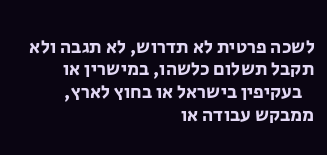לשכה פרטית לא תדרוש, לא תגבה ולא תקבל תשלום כלשהו, במישרין או
   בעקיפין בישראל או בחוץ לארץ, ממבקש עבודה או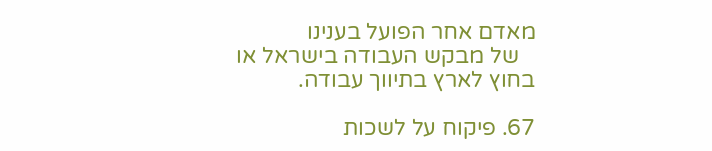מאדם אחר הפועל בענינו
   של מבקש העבודה בישראל או בחוץ לארץ בתיווך עבודה.

67. פיקוח על לשכות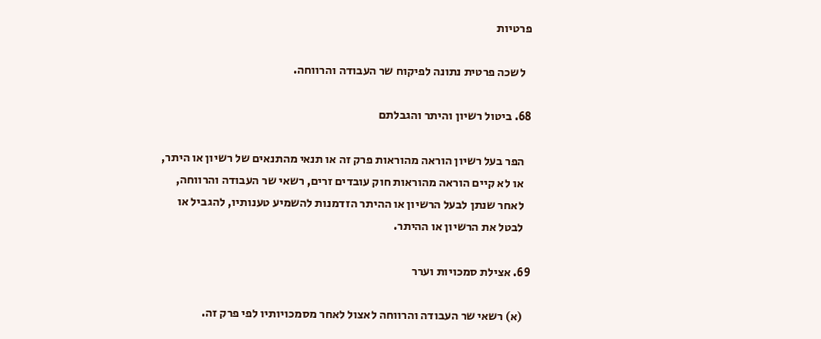פרטיות

   לשכה פרטית נתונה לפיקוח שר העבודה והרווחה.

68. ביטול רשיון והיתר והגבלתם

   הפר בעל רשיון הוראה מהוראות פרק זה או תנאי מהתנאים של רשיון או היתר,
   או לא קיים הוראה מהוראות חוק עובדים זרים, רשאי שר העבודה והרווחה,
   לאחר שנתן לבעל הרשיון או ההיתר הזדמנות להשמיע טענותיו, להגביל או
   לבטל את הרשיון או ההיתר.

69. אצילת סמכויות וערר

   (א) רשאי שר העבודה והרווחה לאצול לאחר מסמכויותיו לפי פרק זה.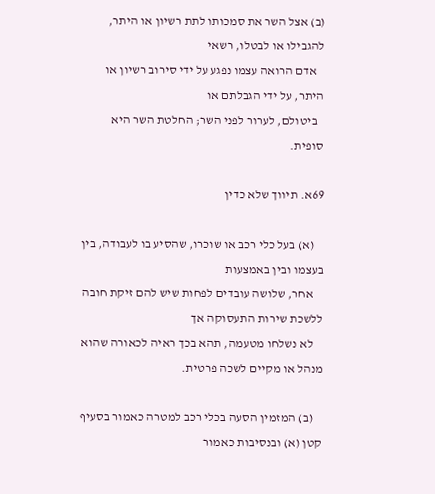(ב) אצל השר את סמכותו לתת רשיון או היתר, להגבילו או לבטלו, רשאי
   אדם הרואה עצמו נפגע על ידי סירוב רשיון או היתר, על ידי הגבלתם או
   ביטולם, לערור לפני השר; החלטת השר היא סופית.

69א. תיווך שלא כדין

    (א) בעל כלי רכב או שוכרו, שהסיע בו לעבודה, בין בעצמו ובין באמצעות
    אחר, שלושה עובדים לפחות שיש להם זיקת חובה ללשכת שירות התעסוקה אך
    לא נשלחו מטעמה, תהא בכך ראיה לכאורה שהוא מנהל או מקיים לשכה פרטית.

    (ב) המזמין הסעה בכלי רכב למטרה כאמור בסעיף קטן (א) ובנסיבות כאמור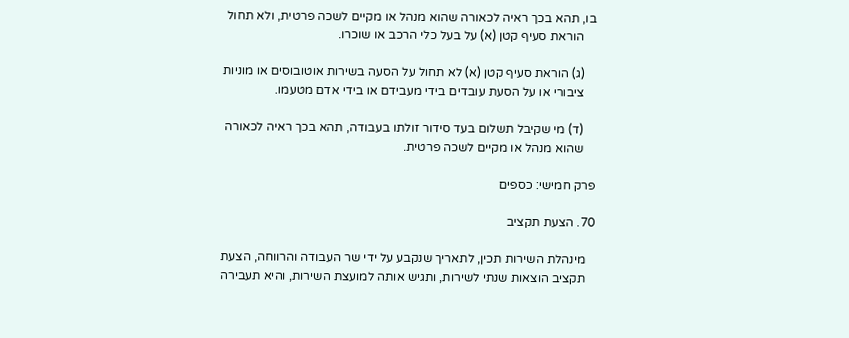בו, תהא בכך ראיה לכאורה שהוא מנהל או מקיים לשכה פרטית, ולא תחול
    הוראת סעיף קטן (א) על בעל כלי הרכב או שוכרו.

    (ג) הוראת סעיף קטן (א) לא תחול על הסעה בשירות אוטובוסים או מוניות
    ציבורי או על הסעת עובדים בידי מעבידם או בידי אדם מטעמו.

    (ד) מי שקיבל תשלום בעד סידור זולתו בעבודה, תהא בכך ראיה לכאורה
    שהוא מנהל או מקיים לשכה פרטית.

פרק חמישי: כספים

70. הצעת תקציב

   מינהלת השירות תכין, לתאריך שנקבע על ידי שר העבודה והרווחה, הצעת
   תקציב הוצאות שנתי לשירות, ותגיש אותה למועצת השירות, והיא תעבירה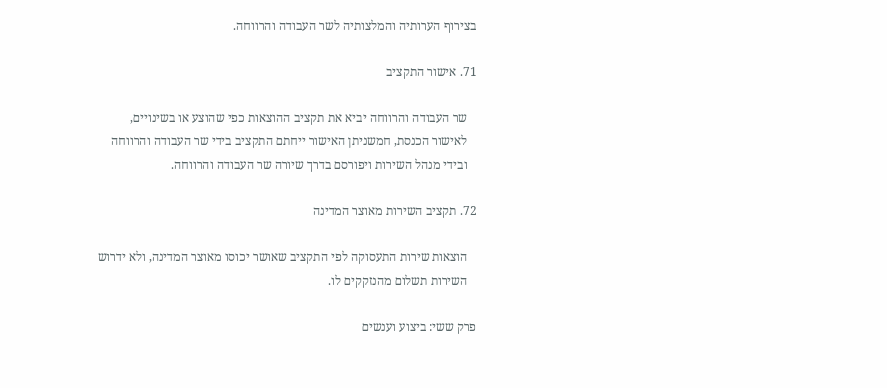בצירוף הערותיה והמלצותיה לשר העבודה והרווחה.

71. אישור התקציב

   שר העבודה והרווחה יביא את תקציב ההוצאות כפי שהוצע או בשינויים,
   לאישור הכנסת, חמשניתן האישור ייחתם התקציב בידי שר העבודה והרווחה
   ובידי מנהל השירות ויפורסם בדרך שיורה שר העבודה והרווחה.

72. תקציב השירות מאוצר המדינה

   הוצאות שירות התעסוקה לפי התקציב שאושר יכוסו מאוצר המדינה, ולא ידרוש
   השירות תשלום מהנזקקים לו.

פרק ששי: ביצוע וענשים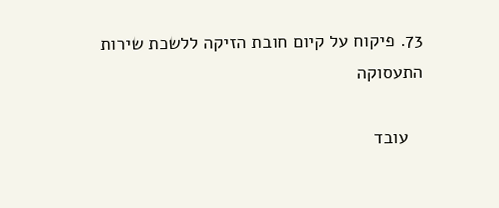73. פיקוח על קיום חובת הזיקה ללשכת שירות התעסוקה

   עובד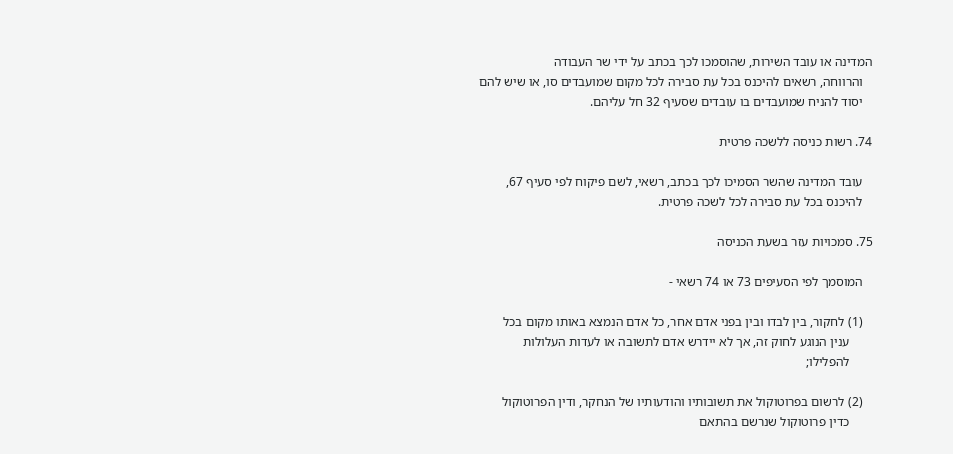המדינה או עובד השירות, שהוסמכו לכך בכתב על ידי שר העבודה
   והרווחה, רשאים להיכנס בכל עת סבירה לכל מקום שמועבדים סו, או שיש להם
   יסוד להניח שמועבדים בו עובדים שסעיף 32 חל עליהם.

74. רשות כניסה ללשכה פרטית

   עובד המדינה שהשר הסמיכו לכך בכתב, רשאי, לשם פיקוח לפי סעיף 67,
   להיכנס בכל עת סבירה לכל לשכה פרטית.

75. סמכויות עזר בשעת הכניסה

   המוסמך לפי הסעיפים 73 או 74 רשאי -

   (1) לחקור, בין לבדו ובין בפני אדם אחר, כל אדם הנמצא באותו מקום בכל
       ענין הנוגע לחוק זה, אך לא יידרש אדם לתשובה או לעדות העלולות
       להפלילו;

   (2) לרשום בפרוטוקול את תשובותיו והודעותיו של הנחקר, ודין הפרוטוקול
       כדין פרוטוקול שנרשם בהתאם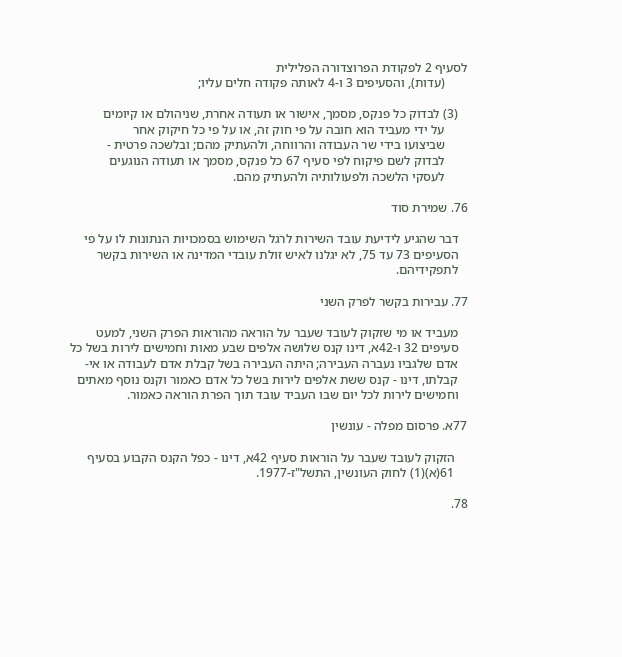לסעיף 2 לפקודת הפרוצדורה הפלילית
       (עדות), והסעיפים 3 ו-4 לאותה פקודה חלים עליו;

   (3) לבדוק כל פנקס, מסמך, אישור או תעודה אחרת, שניהולם או קיומים
       על ידי מעביד הוא חובה על פי חוק זה, או על פי כל חיקוק אחר
       שביצועו בידי שר העבודה והרווחה, ולהעתיק מהם; ובלשכה פרטית -
       לבדוק לשם פיקוח לפי סעיף 67 כל פנקס, מסמך או תעודה הנוגעים
       לעסקי הלשכה ולפעולותיה ולהעתיק מהם.

76. שמירת סוד

   דבר שהגיע לידיעת עובד השירות לרגל השימוש בסמכויות הנתונות לו על פי
   הסעיפים 73 עד 75, לא יגלנו לאיש זולת עובדי המדינה או השירות בקשר
   לתפקידיהם.

77. עבירות בקשר לפרק השני

   מעביד או מי שזקוק לעובד שעבר על הוראה מהוראות הפרק השני, למעט
   סעיפים 32 ו-42א, דינו קנס שלושה אלפים שבע מאות וחמישים לירות בשל כל
   אדם שלגביו נעברה העבירה; היתה העבירה בשל קבלת אדם לעבודה או אי-
   קבלתו, דינו - קנס ששת אלפים לירות בשל כל אדם כאמור וקנס נוסף מאתים
   וחמישים לירות לכל יום שבו העביד עובד תוך הפרת הוראה כאמור.

77א. פרסום מפלה - עונשין

    הזקוק לעובד שעבר על הוראות סעיף 42א, דינו - כפל הקנס הקבוע בסעיף
    61(א)(1) לחוק העונשין, התשל"ז-1977.

78.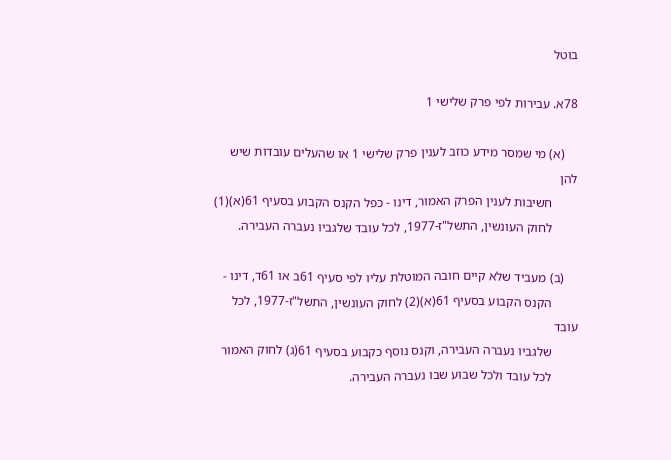בוטל

78א. עבירות לפי פרק שלישי 1

    (א) מי שמסר מידע כוזב לענין פרק שלישי 1 או שהעלים עובדות שיש להן
        חשיבות לענין הפרק האמור, דינו - כפל הקנס הקבוע בסעיף 61(א)(1)
        לחוק העונשין, התשל"ז-1977, לכל עובד שלגביו נעברה העבירה.

    (ב) מעביד שלא קיים חובה המוטלת עליו לפי סעיף 61ב או 61ד, דינו -
        הקנס הקבוע בסעיף 61(א)(2) לחוק העונשין, התשל"ז-1977, לכל עובד
        שלגביו נעברה העבירה, וקנס נוסף כקבוע בסעיף 61(ג) לחוק האמור
        לכל עובד ולכל שבוע שבו נעברה העבירה.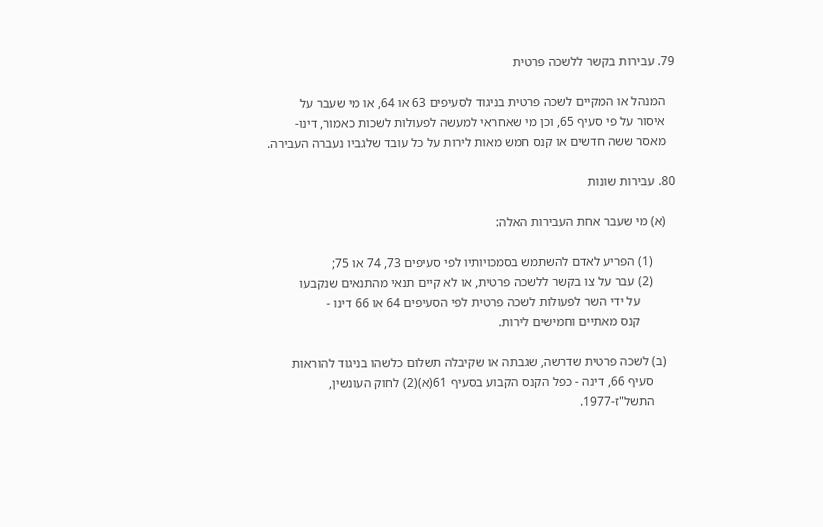79. עבירות בקשר ללשכה פרטית

   המנהל או המקיים לשכה פרטית בניגוד לסעיפים 63 או 64, או מי שעבר על
   איסור על פי סעיף 65, וכן מי שאחראי למעשה לפעולות לשכות כאמור, דינו-
   מאסר ששה חדשים או קנס חמש מאות לירות על כל עובד שלגביו נעברה העבירה.

80. עבירות שונות

   (א) מי שעבר אחת העבירות האלה:

       (1) הפריע לאדם להשתמש בסמכויותיו לפי סעיפים 73, 74 או 75;
       (2) עבר על צו בקשר ללשכה פרטית, או לא קיים תנאי מהתנאים שנקבעו
           על ידי השר לפעולות לשכה פרטית לפי הסעיפים 64 או 66 דינו -
           קנס מאתיים וחמישים לירות.

   (ב) לשכה פרטית שדרשה, שגבתה או שקיבלה תשלום כלשהו בניגוד להוראות
       סעיף 66, דינה - כפל הקנס הקבוע בסעיף 61(א)(2) לחוק העונשין,
       התשל"ז-1977.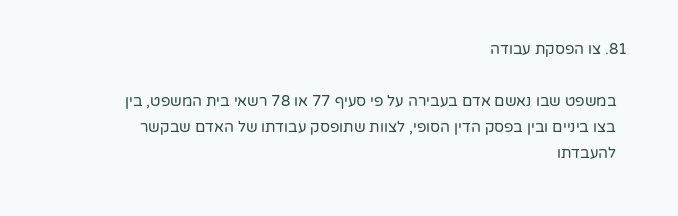81. צו הפסקת עבודה

   במשפט שבו נאשם אדם בעבירה על פי סעיף 77 או 78 רשאי בית המשפט, בין
   בצו ביניים ובין בפסק הדין הסופי, לצוות שתופסק עבודתו של האדם שבקשר
   להעבדתו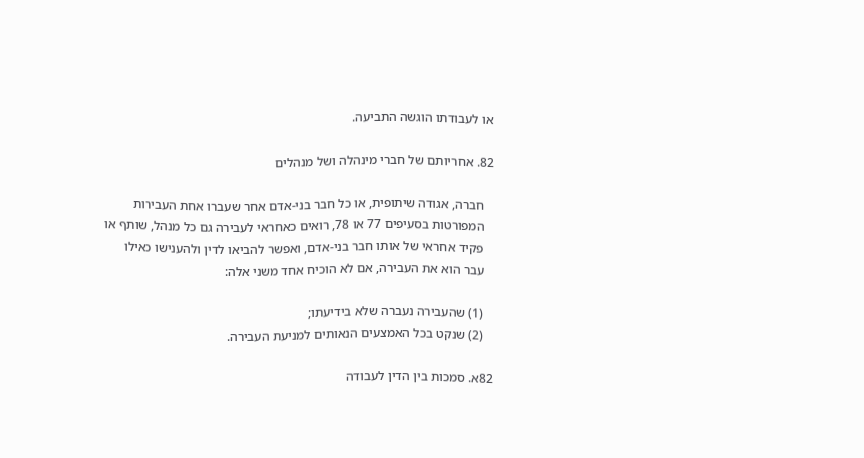או לעבודתו הוגשה התביעה.

82. אחריותם של חברי מינהלה ושל מנהלים

   חברה, אגודה שיתופית, או כל חבר בני-אדם אחר שעברו אחת העבירות
   המפורטות בסעיפים 77 או 78, רואים כאחראי לעבירה גם כל מנהל, שותף או
   פקיד אחראי של אותו חבר בני-אדם, ואפשר להביאו לדין ולהענישו כאילו
   עבר הוא את העבירה, אם לא הוכיח אחד משני אלה:

   (1) שהעבירה נעברה שלא בידיעתו;
   (2) שנקט בכל האמצעים הנאותים למניעת העבירה.

82א. סמכות בין הדין לעבודה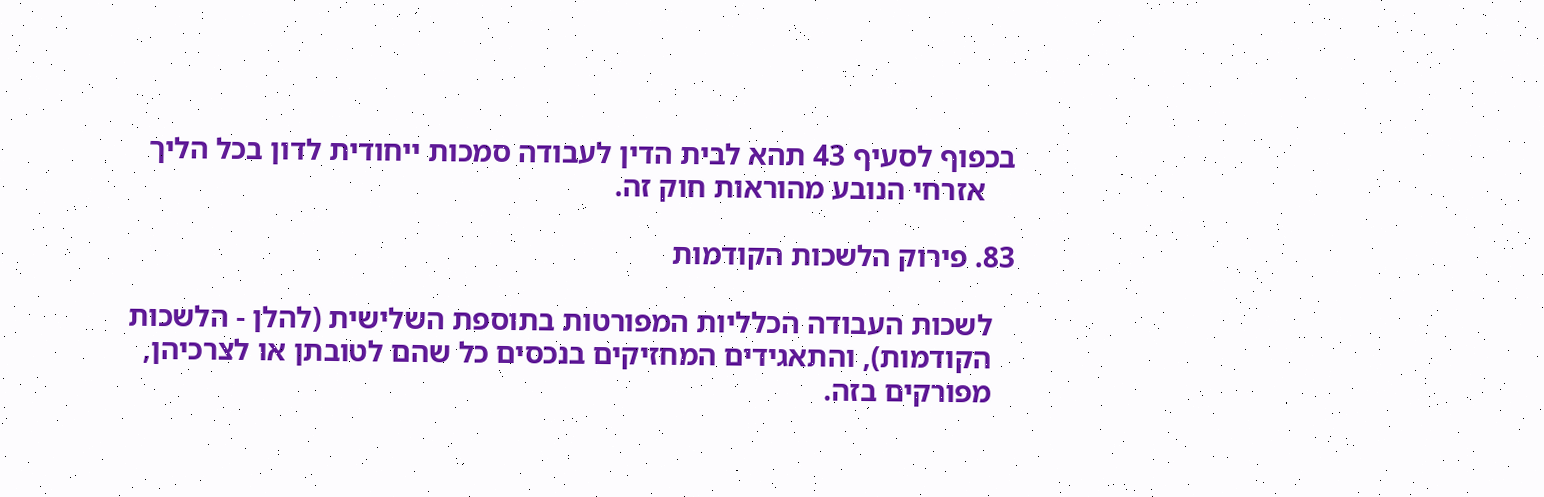בכפוף לסעיף 43 תהא לבית הדין לעבודה סמכות ייחודית לדון בכל הליך
    אזרחי הנובע מהוראות חוק זה.

83. פירוק הלשכות הקודמות

   לשכות העבודה הכלליות המפורטות בתוספת השלישית (להלן - הלשכות
   הקודמות), והתאגידים המחזיקים בנכסים כל שהם לטובתן או לצרכיהן,
   מפורקים בזה.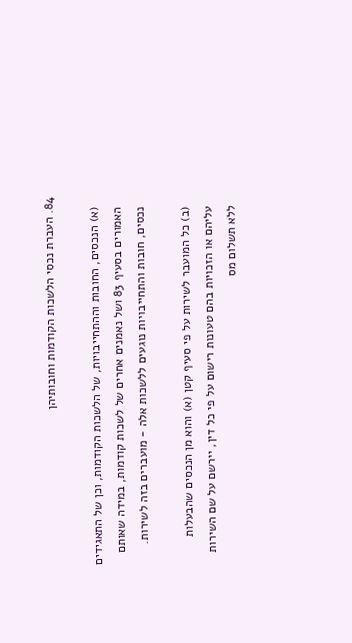84. העברת נכסי הלשכות הקודמות וחובותיהן

   (א) הנכסים, החובות וההתחייבויות, של הלשכות הקודמות, וכן של התאגידים
   האמורים בסעיף 83 ושל נאמנים אחרים של לשכות קודמות, במידה שאותם
   נכסים, חובות והתחייבויות נוגעים ללשכות אלה - מועברים בזה לשירות.

   (ב) כל המועבר לשירות על פי סעיף קטן (א) והוא מן הנכסים שהבעלות
   עליהם או הזכויות בהם טעונות רישום על פי כל דין, יירשם על שם השירות
   ללא תשלום מס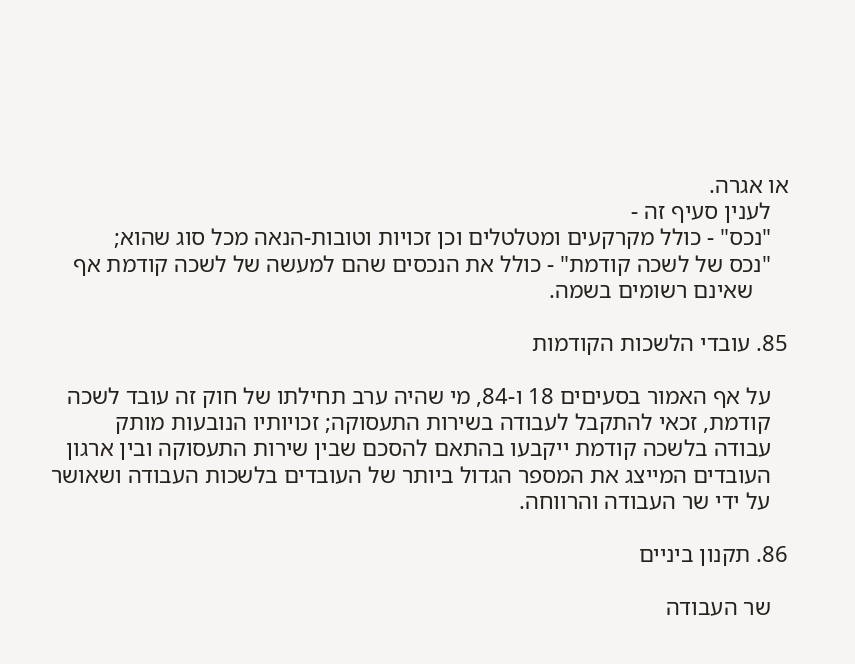או אגרה.
   לענין סעיף זה -
   "נכס" - כולל מקרקעים ומטלטלים וכן זכויות וטובות-הנאה מכל סוג שהוא;
   "נכס של לשכה קודמת" - כולל את הנכסים שהם למעשה של לשכה קודמת אף
      שאינם רשומים בשמה.

85. עובדי הלשכות הקודמות

   על אף האמור בסעיםים 18 ו-84, מי שהיה ערב תחילתו של חוק זה עובד לשכה
   קודמת, זכאי להתקבל לעבודה בשירות התעסוקה; זכויותיו הנובעות מותק
   עבודה בלשכה קודמת ייקבעו בהתאם להסכם שבין שירות התעסוקה ובין ארגון
   העובדים המייצג את המספר הגדול ביותר של העובדים בלשכות העבודה ושאושר
   על ידי שר העבודה והרווחה.

86. תקנון ביניים

   שר העבודה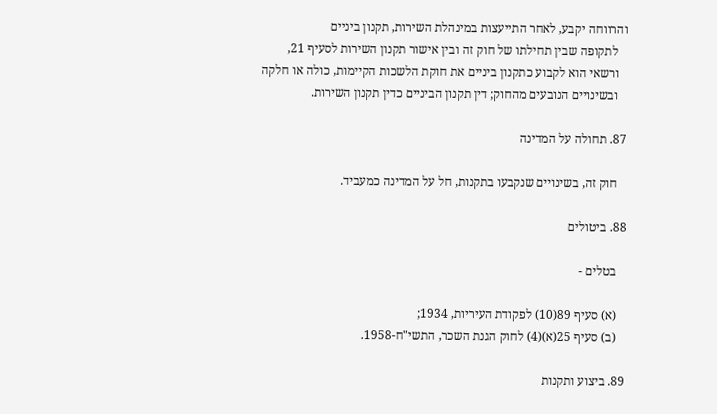והרווחה יקבע, לאחר התייעצות במינהלת השירות, תקנון ביניים
   לתקופה שבין תחילתו של חוק זה ובין אישור תקנון השירות לסעיף 21,
   ורשאי הוא לקבוע כתקנון ביניים את חוקת הלשכות הקיימות, כולה או חלקה
   ובשינויים הנובעים מהחוק; דין תקנון הביניים כדין תקנון השירות.

87. תחולה על המדינה

   חוק זה, בשינויים שנקבעו בתקנות, חל על המדינה כמעביד.

88. ביטולים

   בטלים -

   (א) סעיף 89(10) לפקודת העיריות, 1934;
   (ב) סעיף 25(א)(4) לחוק הגנת השכר, התשי"ח-1958.

89. ביצוע ותקנות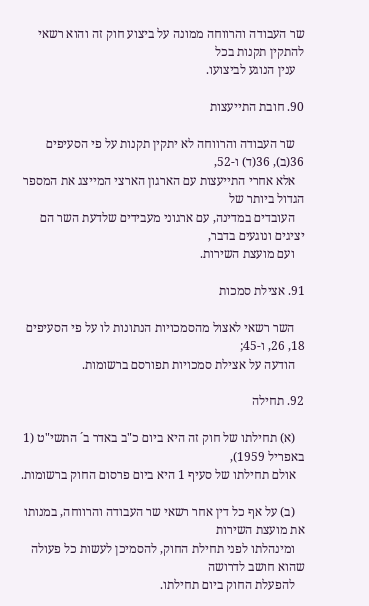שר העבודה והרווחה ממונה על ביצוע חוק זה והוא רשאי להתקין תקנות בכל
   ענין הנוגע לביצועו.

90. חובת התייעצות

   שר העבודה והרווחה לא יתקין תקנות על פי הסעיפים 36(ב), 36(ד) ו-52,
   אלא אחרי התייעצות עם הארגון הארצי המייצג את המספר הגדול ביותר של
   העובדים במדינה, עם ארגוני מעבידים שלדעת השר הם יציגים ונוגעים בדבר,
   ועם מועצת השירות.

91. אצילת סמכות

   השר רשאי לאצול מהסמכויות הנתונות לו על פי הסעיפים 18, 26, ו-45;
   הודעה על אצילת סמכויות תפורסם ברשומות.

92. תחילה

   (א) תחילתו של חוק זה היא ביום כ"ב באדר ב´ התשי"ט (1 באפריל 1959),
   אולם תחילתו של סעיף 1 היא ביום פרסום החוק ברשומות.

   (ב) על אף כל דין אחר רשאי שר העבודה והרווחה, במנותו את מועצת השירות
   ומינהלתו לפני תחילת החוק, להסמיכן לעשות כל פעולה שהוא חושב לדרושה
   להפעלת החוק ביום תחילתו.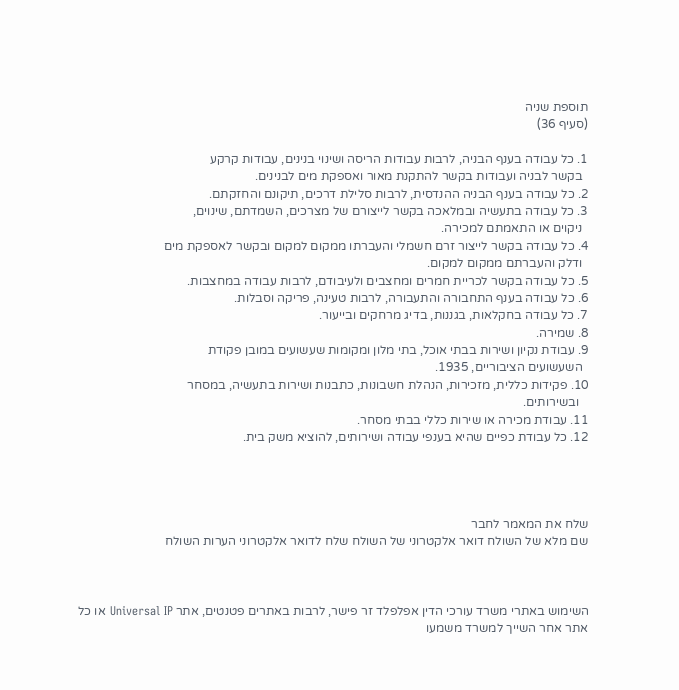תוספת שניה
(סעיף 36)

1. כל עבודה בענף הבניה, לרבות עבודות הריסה ושינוי בנינים, עבודות קרקע
  בקשר לבניה ועבודות בקשר להתקנת מאור ואספקת מים לבנינים.
2. כל עבודה בענף הבניה ההנדסית, לרבות סלילת דרכים, תיקונם והחזקתם.
3. כל עבודה בתעשיה ובמלאכה בקשר לייצורם של מצרכים, השמדתם, שינוים,
  ניקוים או התאמתם למכירה.
4. כל עבודה בקשר לייצור זרם חשמלי והעברתו ממקום למקום ובקשר לאספקת מים
  ודלק והעברתם ממקום למקום.
5. כל עבודה בקשר לכריית חמרים ומחצבים ולעיבודם, לרבות עבודה במחצבות.
6. כל עבודה בענף התחבורה והתעבורה, לרבות טעינה, פריקה וסבלות.
7. כל עבודה בחקלאות, בגננות, בדיג מרחקים ובייעור.
8. שמירה.
9. עבודת נקיון ושירות בבתי אוכל, בתי מלון ומקומות שעשועים במובן פקודת
  השעשועים הציבוריים, 1935.
10. פקידות כללית, מזכירות, הנהלת חשבונות, כתבנות ושירות בתעשיה, במסחר
   ובשירותים.
11. עבודת מכירה או שירות כללי בבתי מסחר.
12. כל עבודת כפיים שהיא בענפי עבודה ושירותים, להוציא משק בית.




שלח את המאמר לחבר
שם מלא של השולח דואר אלקטרוני של השולח שלח לדואר אלקטרוני הערות השולח



השימוש באתרי משרד עורכי הדין אפלפלד זר פישר, לרבות באתרים פטנטים, אתר Universal IP או כל אתר אחר השייך למשרד משמעו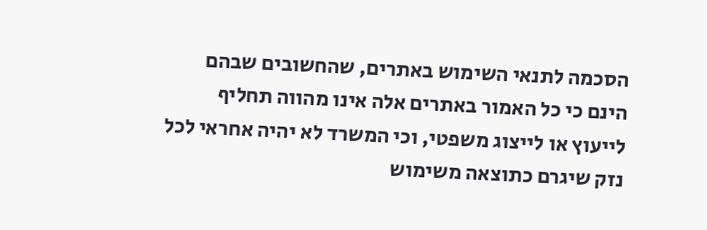הסכמה לתנאי השימוש באתרים, שהחשובים שבהם הינם כי כל האמור באתרים אלה אינו מהווה תחליף לייעוץ או לייצוג משפטי, וכי המשרד לא יהיה אחראי לכל נזק שיגרם כתוצאה משימוש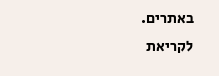באתרים. לקריאת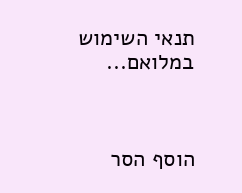תנאי השימוש במלואם...



הוסף הסר